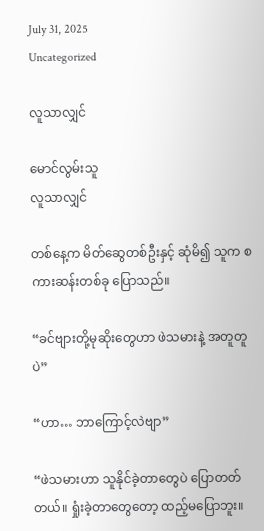July 31, 2025
Uncategorized

လူသာလျှင်

မောင်လွမ်းသူ
လူသာလျှင်

တစ်နေ့က မိတ်ဆွေတစ်ဦးနှင့် ဆုံမိ၍ သူက စကားဆန်းတစ်ခု ပြောသည်။

“ခင်ဗျားတို့မုဆိုးတွေဟာ ဖဲသမားနဲ့ အတူတူပဲ”

“ဟာ… ဘာကြောင့်လဲဗျာ”

“ဖဲသမားဟာ သူနိုင်ခဲ့တာတွေပဲ ပြောတတ်တယ်။ ရှုံးခဲ့တာတွေတော့ ထည့်မပြောဘူး။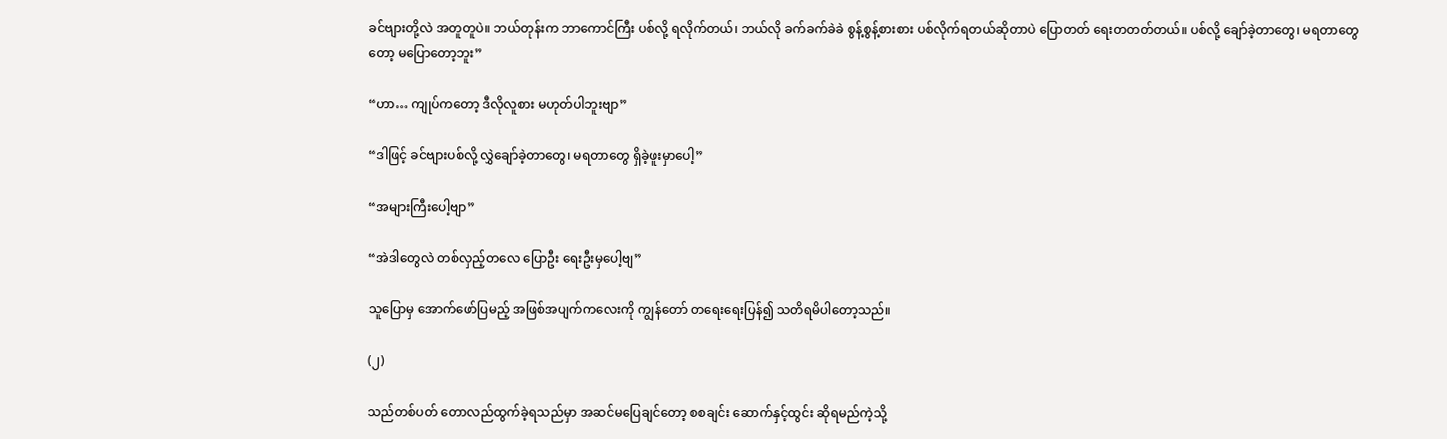ခင်ဗျားတို့လဲ အတူတူပဲ။ ဘယ်တုန်းက ဘာကောင်ကြီး ပစ်လို့ ရလိုက်တယ်၊ ဘယ်လို ခက်ခက်ခဲခဲ စွန့်စွန့်စားစား ပစ်လိုက်ရတယ်ဆိုတာပဲ ပြောတတ် ရေးတတတ်တယ်။ ပစ်လို့ ချော်ခဲ့တာတွေ၊ မရတာတွေတော့ မပြောတော့ဘူး”

“ဟာ… ကျုပ်ကတော့ ဒီလိုလူစား မဟုတ်ပါဘူးဗျာ”

“ဒါဖြင့် ခင်ဗျားပစ်လို့ လွှဲချော်ခဲ့တာတွေ၊ မရတာတွေ ရှိခဲ့ဖူးမှာပေါ့”

“အများကြီးပေါ့ဗျာ”

“အဲဒါတွေလဲ တစ်လှည့်တလေ ပြောဦး ရေးဦးမှပေါ့ဗျ”

သူပြောမှ အောက်ဖော်ပြမည့် အဖြစ်အပျက်ကလေးကို ကျွန်တော် တရေးရေးပြန်၍ သတိရမိပါတော့သည်။

(၂)

သည်တစ်ပတ် တောလည်ထွက်ခဲ့ရသည်မှာ အဆင်မပြေချင်တော့ စစချင်း ဆောက်နှင့်ထွင်း ဆိုရမည်ကဲ့သို့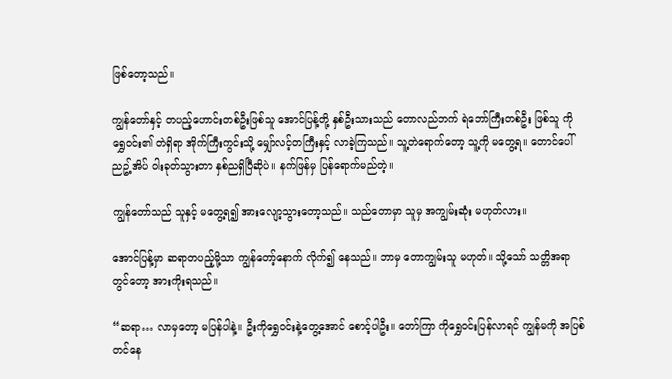ဖြစ်တော့သည်။

ကျွန်တော်နှင့် တပည့်ဟောင်းတစ်ဦးဖြစ်သူ အောင်ပြန့်တို့ နှစ်ဦးသားသည် တောလည်ဘက် ရဲဘော်ကြီးတစ်ဦး ဖြစ်သူ ကိုရွှေဝင်း၏ တဲရှိရာ အိုက်ကြီးကွင်းသို့ မျှော်လင့်တကြီးနှင့် လာခဲ့ကြသည်။ သူ့တဲရောက်တော့ သူ့ကို မတွေ့ရ။ တောင်ပေါ် ညဥ့်အိပ် ဝါးခုတ်သွားတာ နှစ်ညရှိပြီဆိုပဲ။ နက်ဖြန်မှ ပြန်ရောက်မည်တဲ့။

ကျွန်တော်သည် သူနှင့် မတွေ့ရ၍ အားလျော့သွားတော့သည်။ သည်တောမှာ သူမှ အကျွမ်းဆုံး မဟုတ်လား။

အောင်ပြန့်မှာ ဆရာတပည့်မို့သာ ကျွန်တော့်နောက် လိုက်၍ နေသည်။ ဘာမှ တောကျွမ်းသူ မဟုတ်။ သို့သော် သတ္တိအရာတွင်တော့ အားကိုးရသည်။

“ဆရာ… လာမှတော့ မပြန်ပါနဲ့။ ဦးကိုရွှေဝင်းနဲ့တွေ့အောင် စောင့်ပါဦး။ တော်ကြာ ကိုရွှေဝင်းပြန်လာရင် ကျွန်မကို အပြစ်တင်နေ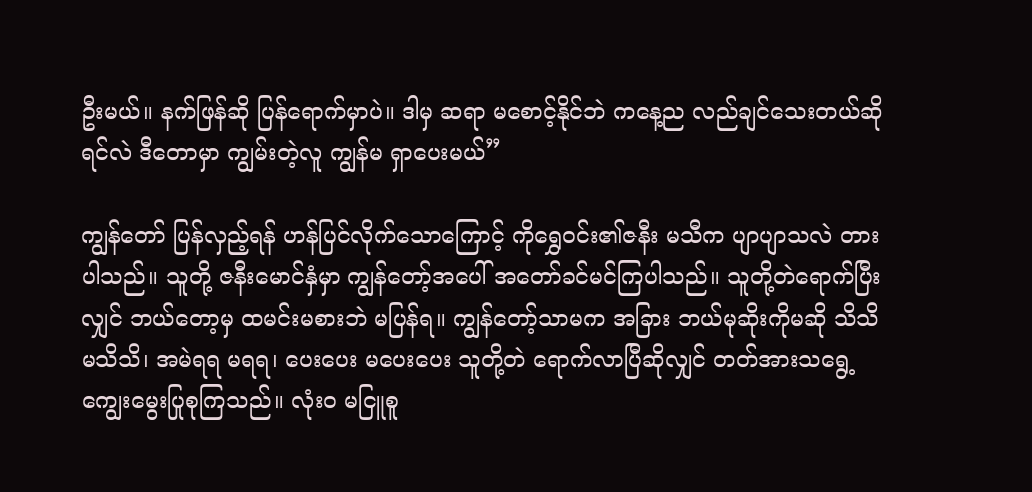ဦးမယ်။ နက်ဖြန်ဆို ပြန်ရောက်မှာပဲ။ ဒါမှ ဆရာ မစောင့်နိုင်ဘဲ ကနေ့ည လည်ချင်သေးတယ်ဆိုရင်လဲ ဒီတောမှာ ကျွမ်းတဲ့လူ ကျွန်မ ရှာပေးမယ်”

ကျွန်တော် ပြန်လှည့်ရန် ဟန်ပြင်လိုက်သောကြောင့် ကိုရွှေဝင်း၏ဇနီး မသီက ပျာပျာသလဲ တားပါသည်။ သူတို့ ဇနီးမောင်နှံမှာ ကျွန်တော့်အပေါ် အတော်ခင်မင်ကြပါသည်။ သူတို့တဲရောက်ပြီးလျှင် ဘယ်တော့မှ ထမင်းမစားဘဲ မပြန်ရ။ ကျွန်တော့်သာမက အခြား ဘယ်မုဆိုးကိုမဆို သိသိ မသိသိ၊ အမဲရရ မရရ၊ ပေးပေး မပေးပေး သူတို့တဲ ရောက်လာပြီဆိုလျှင် တတ်အားသရွေ့ ကျွေးမွေးပြုစုကြသည်။ လုံးဝ မငြူစူ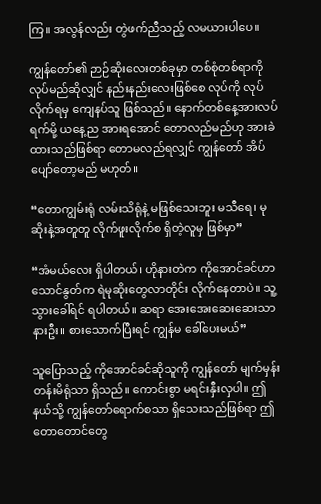ကြ။ အလွန်လည်း တွဲဖက်ညီသည့် လမယားပါပေ။

ကျွန်တော်၏ ဉာဉ်ဆိုးလေးတစ်ခုမှာ တစ်စုံတစ်ရာကို လုပ်မည်ဆိုလျှင် နည်းနည်းလေးဖြစ်စေ လုပ်ကို လုပ်လိုက်ရမှ ကျေနပ်သူ ဖြစ်သည်။ နောက်တစ်နေ့အားလပ်ရက်မို့ ယနေ့ည အားရအောင် တောလည်မည်ဟု အားခဲထားသည်ဖြစ်ရာ တောမလည်ရလျှင် ကျွန်တော် အိပ်ပျော်တော့မည် မဟုတ်။

“တောကျွမ်းရုံ လမ်းသိရုံနဲ့ မဖြစ်သေးဘူး မသီရေ၊ မုဆိုးနဲ့အတူတူ လိုက်ဖူးလိုက်စ ရှိတဲ့လူမှ ဖြစ်မှာ”

“အံမယ်လေး ရှိပါတယ်၊ ဟိုနားတဲက ကိုအောင်ခင်ဟာ သောင်နွတ်က ရဲမုဆိုးတွေလာတိုင်း လိုက်နေတာပဲ။ သူ့ သွားခေါ်ရင် ရပါတယ်။ ဆရာ အေးအေးဆေးဆေးသာ နားဦး။ စားသောက်ပြီးရင် ကျွန်မ ခေါ်ပေးမယ်”

သူပြောသည့် ကိုအောင်ခင်ဆိုသူကို ကျွန်တော် မျက်မှန်းတန်းမိရုံသာ ရှိသည်။ ကောင်းစွာ မရင်းနှီးလှပါ။ ဤနယ်သို့ ကျွန်တော်ရောက်စသာ ရှိသေးသည်ဖြစ်ရာ ဤတောတောင်တွေ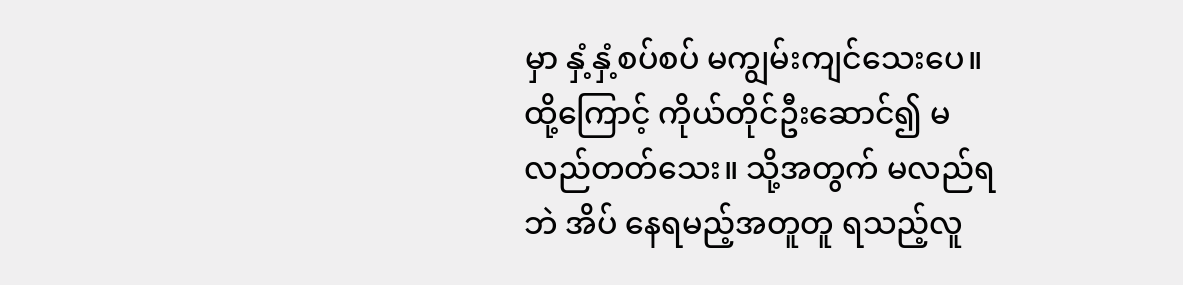မှာ နှံ့နှံ့စပ်စပ် မကျွမ်းကျင်သေးပေ။ ထို့ကြောင့် ကိုယ်တိုင်ဦးဆောင်၍ မလည်တတ်သေး။ သို့အတွက် မလည်ရဘဲ အိပ် နေရမည့်အတူတူ ရသည့်လူ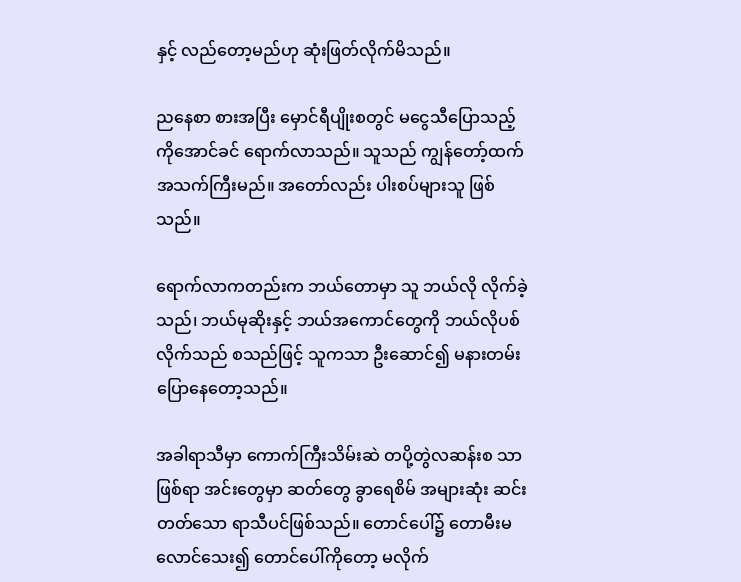နှင့် လည်တော့မည်ဟု ဆုံးဖြတ်လိုက်မိသည်။

ညနေစာ စားအပြီး မှောင်ရီပျိုးစတွင် မငွေသီပြောသည့် ကိုအောင်ခင် ရောက်လာသည်။ သူသည် ကျွန်တော့်ထက် အသက်ကြီးမည်။ အတော်လည်း ပါးစပ်များသူ ဖြစ်သည်။

ရောက်လာကတည်းက ဘယ်တောမှာ သူ ဘယ်လို လိုက်ခဲ့သည်၊ ဘယ်မုဆိုးနှင့် ဘယ်အကောင်တွေကို ဘယ်လိုပစ်လိုက်သည် စသည်ဖြင့် သူကသာ ဦးဆောင်၍ မနားတမ်း ပြောနေတော့သည်။

အခါရာသီမှာ ကောက်ကြီးသိမ်းဆဲ တပို့တွဲလဆန်းစ သာဖြစ်ရာ အင်းတွေမှာ ဆတ်တွေ ခွာရေစိမ် အများဆုံး ဆင်းတတ်သော ရာသီပင်ဖြစ်သည်။ တောင်ပေါ်၌ တောမီးမလောင်သေး၍ တောင်ပေါ်ကိုတော့ မလိုက်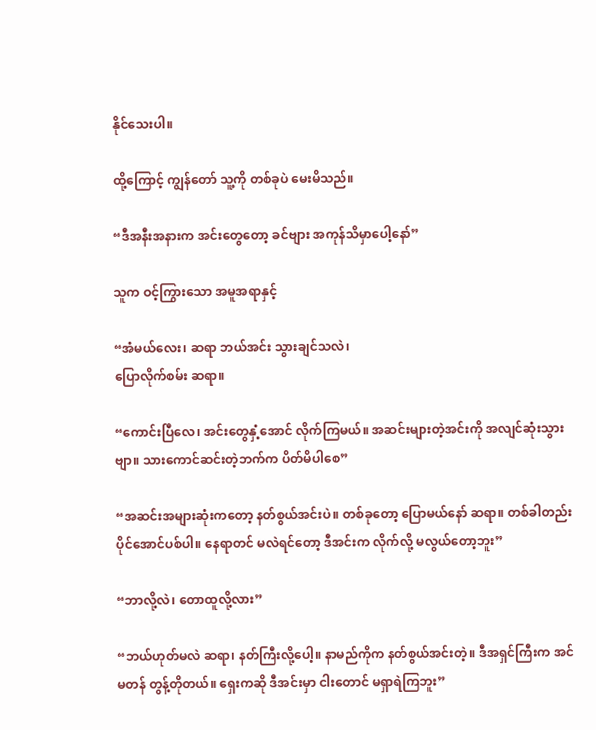နိုင်သေးပါ။

ထို့ကြောင့် ကျွန်တော် သူ့ကို တစ်ခုပဲ မေးမိသည်။

“ဒီအနီးအနားက အင်းတွေတော့ ခင်ဗျား အကုန်သိမှာပေါ့နော်”

သူက ဝင့်ကြွားသော အမူအရာနှင့်

“အံမယ်လေး၊ ဆရာ ဘယ်အင်း သွားချင်သလဲ၊
ပြောလိုက်စမ်း ဆရာ။

“ကောင်းပြီလေ၊ အင်းတွေနှံ့အောင် လိုက်ကြမယ်။ အဆင်းများတဲ့အင်းကို အလျင်ဆုံးသွားဗျာ။ သားကောင်ဆင်းတဲ့ဘက်က ပိတ်မိပါစေ”

“အဆင်းအများဆုံးကတော့ နတ်စွယ်အင်းပဲ။ တစ်ခုတော့ ပြောမယ်နော် ဆရာ။ တစ်ခါတည်းပိုင်အောင်ပစ်ပါ။ နေရာတင် မလဲရင်တော့ ဒီအင်းက လိုက်လို့ မလွယ်တော့ဘူး”

“ဘာလို့လဲ၊ တောထူလို့လား”

“ဘယ်ဟုတ်မလဲ ဆရာ၊ နတ်ကြီးလို့ပေါ့။ နာမည်ကိုက နတ်စွယ်အင်းတဲ့။ ဒီအရှင်ကြီးက အင်မတန် တွန့်တိုတယ်။ ရှေးကဆို ဒီအင်းမှာ ငါးတောင် မရှာရဲကြဘူး”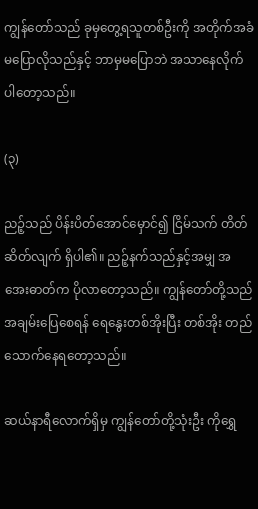ကျွန်တော်သည် ခုမှတွေ့ရသူတစ်ဦးကို အတိုက်အခံ မပြောလိုသည်နှင့် ဘာမှမပြောဘဲ အသာနေလိုက်ပါတော့သည်။

(၃)

ညဉ့်သည် ပိန်းပိတ်အောင်မှောင်၍ ငြိမ်သက် တိတ်ဆိတ်လျက် ရှိပါ၏။ ညဉ့်နက်သည်နှင့်အမျှ အအေးဓာတ်က ပိုလာတော့သည်။ ကျွန်တော်တို့သည် အချမ်းပြေစေရန် ရေနွေးတစ်အိုးပြီး တစ်အိုး တည်သောက်နေရတော့သည်။

ဆယ်နာရီလောက်ရှိမှ ကျွန်တော်တို့သုံးဦး ကိုရွှေ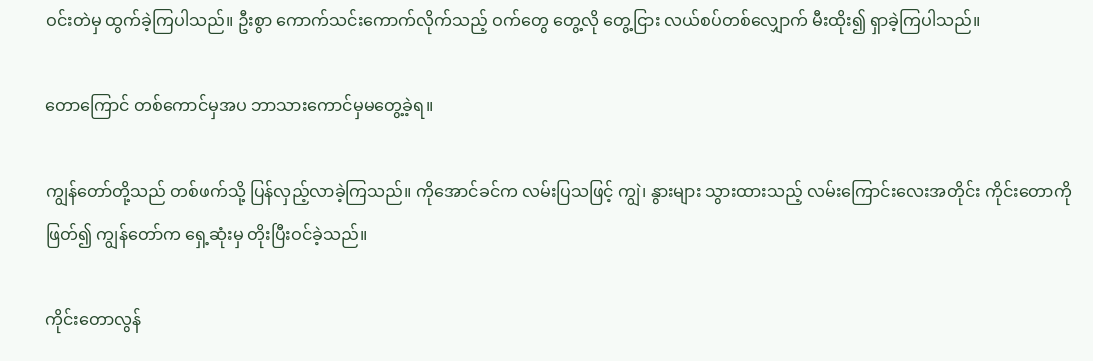ဝင်းတဲမှ ထွက်ခဲ့ကြပါသည်။ ဦးစွာ ကောက်သင်းကောက်လိုက်သည့် ဝက်တွေ တွေ့လို တွေ့ငြား လယ်စပ်တစ်လျှောက် မီးထိုး၍ ရှာခဲ့ကြပါသည်။

တောကြောင် တစ်ကောင်မှအပ ဘာသားကောင်မှမတွေ့ခဲ့ရ။

ကျွန်တော်တို့သည် တစ်ဖက်သို့ ပြန်လှည့်လာခဲ့ကြသည်။ ကိုအောင်ခင်က လမ်းပြသဖြင့် ကျွဲ၊ နွားများ သွားထားသည့် လမ်းကြောင်းလေးအတိုင်း ကိုင်းတောကိုဖြတ်၍ ကျွန်တော်က ရှေ့ဆုံးမှ တိုးပြီးဝင်ခဲ့သည်။

ကိုင်းတောလွန်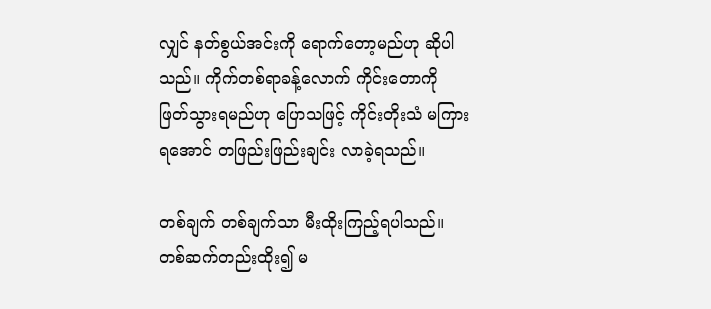လျှင် နတ်စွယ်အင်းကို ရောက်တော့မည်ဟု ဆိုပါသည်။ ကိုက်တစ်ရာခန့်လောက် ကိုင်းတောကို ဖြတ်သွားရမည်ဟု ပြောသဖြင့် ကိုင်းတိုးသံ မကြားရအောင် တဖြည်းဖြည်းချင်း လာခဲ့ရသည်။

တစ်ချက် တစ်ချက်သာ မီးထိုးကြည့်ရပါသည်။ တစ်ဆက်တည်းထိုး၍ မ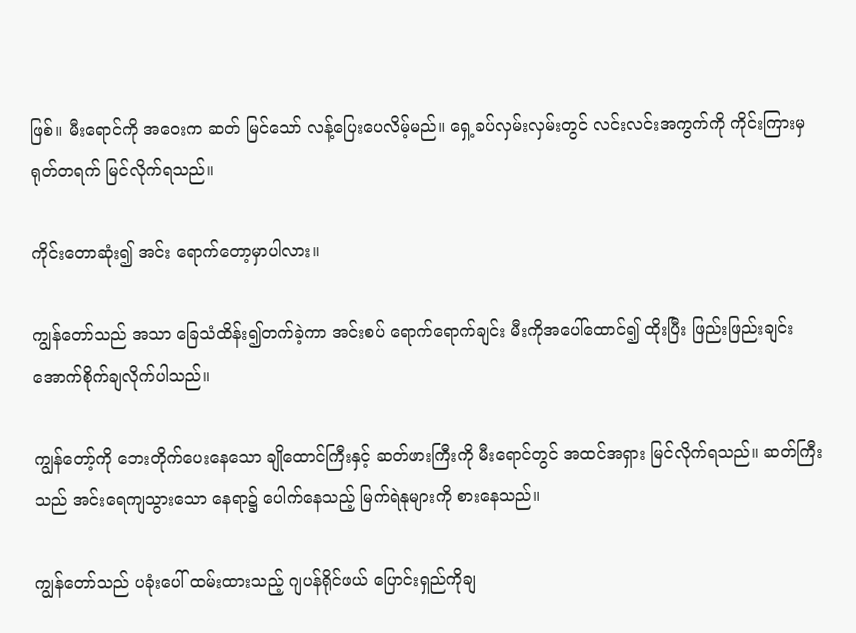ဖြစ်။ မီးရောင်ကို အဝေးက ဆတ် မြင်သော် လန့်ပြေးပေလိမ့်မည်။ ရှေ့ခပ်လှမ်းလှမ်းတွင် လင်းလင်းအကွက်ကို ကိုင်းကြားမှ ရုတ်တရက် မြင်လိုက်ရသည်။

ကိုင်းတောဆုံး၍ အင်း ရောက်တော့မှာပါလား။

ကျွန်တော်သည် အသာ ခြေသံထိန်း၍တက်ခဲ့ကာ အင်းစပ် ရောက်ရောက်ချင်း မီးကိုအပေါ်ထောင်၍ ထိုးပြီး ဖြည်းဖြည်းချင်း အောက်စိုက်ချလိုက်ပါသည်။

ကျွန်တော့်ကို ဘေးတိုက်ပေးနေသော ချိုထောင်ကြီးနှင့် ဆတ်ဖားကြီးကို မီးရောင်တွင် အထင်အရှား မြင်လိုက်ရသည်။ ဆတ်ကြီးသည် အင်းရေကျသွားသော နေရာ၌ ပေါက်နေသည့် မြက်ရဲနုများကို စားနေသည်။

ကျွန်တော်သည် ပခုံးပေါ် ထမ်းထားသည့် ဂျပန်ရိုင်ဖယ် ပြောင်းရှည်ကိုချ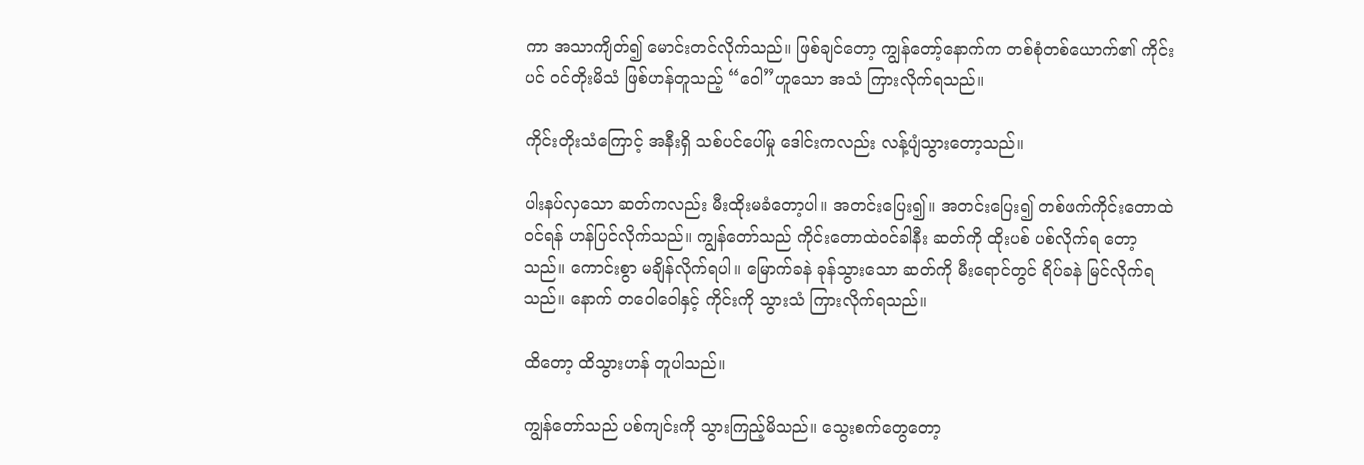ကာ အသာကျိတ်၍ မောင်းတင်လိုက်သည်။ ဖြစ်ချင်တော့ ကျွန်တော့်နောက်က တစ်စုံတစ်ယောက်၏ ကိုင်းပင် ဝင်တိုးမိသံ ဖြစ်ဟန်တူသည့် “ဝေါ”ဟူသော အသံ ကြားလိုက်ရသည်။

ကိုင်းတိုးသံကြောင့် အနီးရှိ သစ်ပင်ပေါ်မှု ဒေါင်းကလည်း လန့်ပျံသွားတော့သည်။

ပါးနပ်လှသော ဆတ်ကလည်း မီးထိုးမခံတော့ပါ။ အတင်းပြေး၍။ အတင်းပြေး၍ တစ်ဖက်ကိုင်းတောထဲဝင်ရန် ဟန်ပြင်လိုက်သည်။ ကျွန်တော်သည် ကိုင်းတောထဲဝင်ခါနီး ဆတ်ကို ထိုးပစ် ပစ်လိုက်ရ တော့သည်။ ကောင်းစွာ မချိန်လိုက်ရပါ။ မြောက်ခနဲ ခုန်သွားသော ဆတ်ကို မီးရောင်တွင် ရိပ်ခနဲ မြင်လိုက်ရသည်။ နောက် တဝေါဝေါနှင့် ကိုင်းကို သွားသံ ကြားလိုက်ရသည်။

ထိတော့ ထိသွားဟန် တူပါသည်။

ကျွန်တော်သည် ပစ်ကျင်းကို သွားကြည့်မိသည်။ သွေးစက်တွေတော့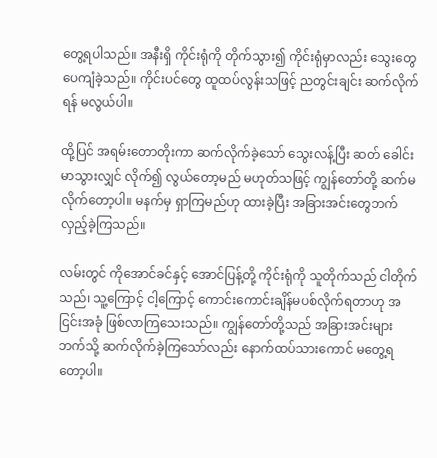တွေ့ရပါသည်။ အနီးရှိ ကိုင်းရုံကို တိုက်သွား၍ ကိုင်းရုံမှာလည်း သွေးတွေ ပေကျံခဲ့သည်။ ကိုင်းပင်တွေ ထူထပ်လွန်းသဖြင့် ညတွင်းချင်း ဆက်လိုက်ရန် မလွယ်ပါ။

ထို့ပြင် အရမ်းတောတိုးကာ ဆက်လိုက်ခဲ့သော် သွေးလန့်ပြီး ဆတ် ခေါင်းမာသွားလျှင် လိုက်၍ လွယ်တော့မည် မဟုတ်သဖြင့် ကျွန်တော်တို့ ဆက်မလိုက်တော့ပါ။ မနက်မှ ရှာကြမည်ဟု ထားခဲ့ပြီး အခြားအင်းတွေဘက် လှည့်ခဲ့ကြသည်။

လမ်းတွင် ကိုအောင်ခင်နှင့် အောင်ပြန့်တို့ ကိုင်းရုံကို သူတိုက်သည် ငါတိုက်သည်၊ သူ့ကြောင့် ငါ့ကြောင့် ကောင်းကောင်းချိန်မပစ်လိုက်ရတာဟု အငြင်းအခုံ ဖြစ်လာကြသေးသည်။ ကျွန်တော်တို့သည် အခြားအင်းများဘက်သို့ ဆက်လိုက်ခဲ့ကြသော်လည်း နောက်ထပ်သားကောင် မတွေ့ရတော့ပါ။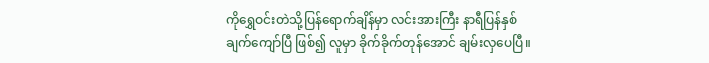ကိုရွှေဝင်းတဲသို့ပြန်ရောက်ချိန်မှာ လင်းအားကြီး နာရီပြန်နှစ်ချက်ကျော်ပြီ ဖြစ်၍ လူမှာ ခိုက်ခိုက်တုန်အောင် ချမ်းလှပေပြီ။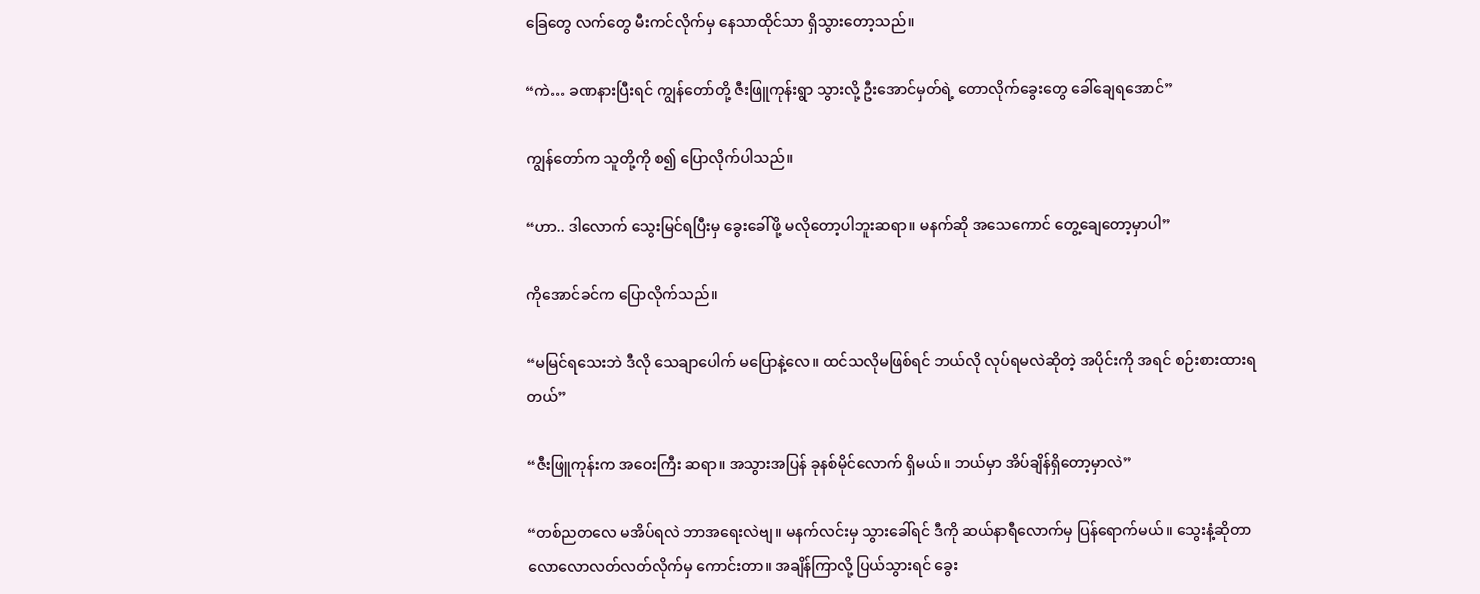ခြေတွေ လက်တွေ မီးကင်လိုက်မှ နေသာထိုင်သာ ရှိသွားတော့သည်။

“ကဲ… ခဏနားပြီးရင် ကျွန်တော်တို့ ဇီးဖြူကုန်းရွာ သွားလို့ ဦးအောင်မှတ်ရဲ့ တောလိုက်ခွေးတွေ ခေါ်ချေရအောင်”

ကျွန်တော်က သူတို့ကို စ၍ ပြောလိုက်ပါသည်။

“ဟာ.. ဒါလောက် သွေးမြင်ရပြီးမှ ခွေးခေါ်ဖို့ မလိုတော့ပါဘူးဆရာ။ မနက်ဆို အသေကောင် တွေ့ချေတော့မှာပါ”

ကိုအောင်ခင်က ပြောလိုက်သည်။

“မမြင်ရသေးဘဲ ဒီလို သေချာပေါက် မပြောနဲ့လေ။ ထင်သလိုမဖြစ်ရင် ဘယ်လို လုပ်ရမလဲဆိုတဲ့ အပိုင်းကို အရင် စဉ်းစားထားရတယ်”

“ဇီးဖြူကုန်းက အဝေးကြီး ဆရာ။ အသွားအပြန် ခုနစ်မိုင်လောက် ရှိမယ်။ ဘယ်မှာ အိပ်ချိန်ရှိတော့မှာလဲ”

“တစ်ညတလေ မအိပ်ရလဲ ဘာအရေးလဲဗျ။ မနက်လင်းမှ သွားခေါ်ရင် ဒီကို ဆယ်နာရီလောက်မှ ပြန်ရောက်မယ်။ သွေးနံ့ဆိုတာ လောလောလတ်လတ်လိုက်မှ ကောင်းတာ။ အချိန်ကြာလို့ ပြယ်သွားရင် ခွေး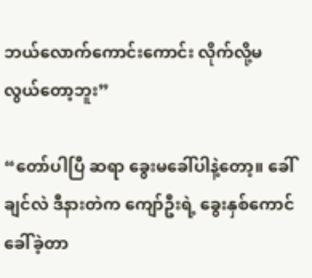ဘယ်လောက်ကောင်းကောင်း လိုက်လို့မလွယ်တော့ဘူး”

“တော်ပါပြီ ဆရာ ခွေးမခေါ်ပါနဲ့တော့။ ခေါ်ချင်လဲ ဒီနားတဲက ကျော်ဦးရဲ့ ခွေးနှစ်ကောင် ခေါ်ခဲ့တာ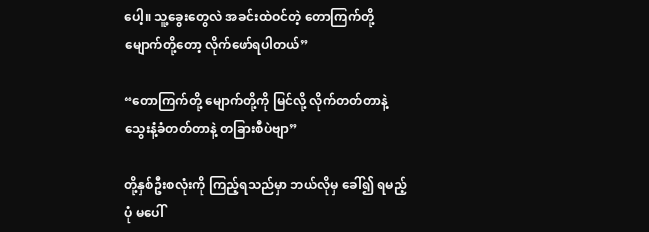ပေါ့။ သူ့ခွေးတွေလဲ အခင်းထဲဝင်တဲ့ တောကြက်တို့ မျောက်တို့တော့ လိုက်ဖော်ရပါတယ်”

“တောကြက်တို့ မျောက်တို့ကို မြင်လို့ လိုက်တတ်တာနဲ့ သွေးနံ့ခံတတ်တာနဲ့ တခြားစီပဲဗျာ”

တို့နှစ်ဦးစလုံးကို ကြည့်ရသည်မှာ ဘယ်လိုမှ ခေါ်၍ ရမည့်ပုံ မပေါ်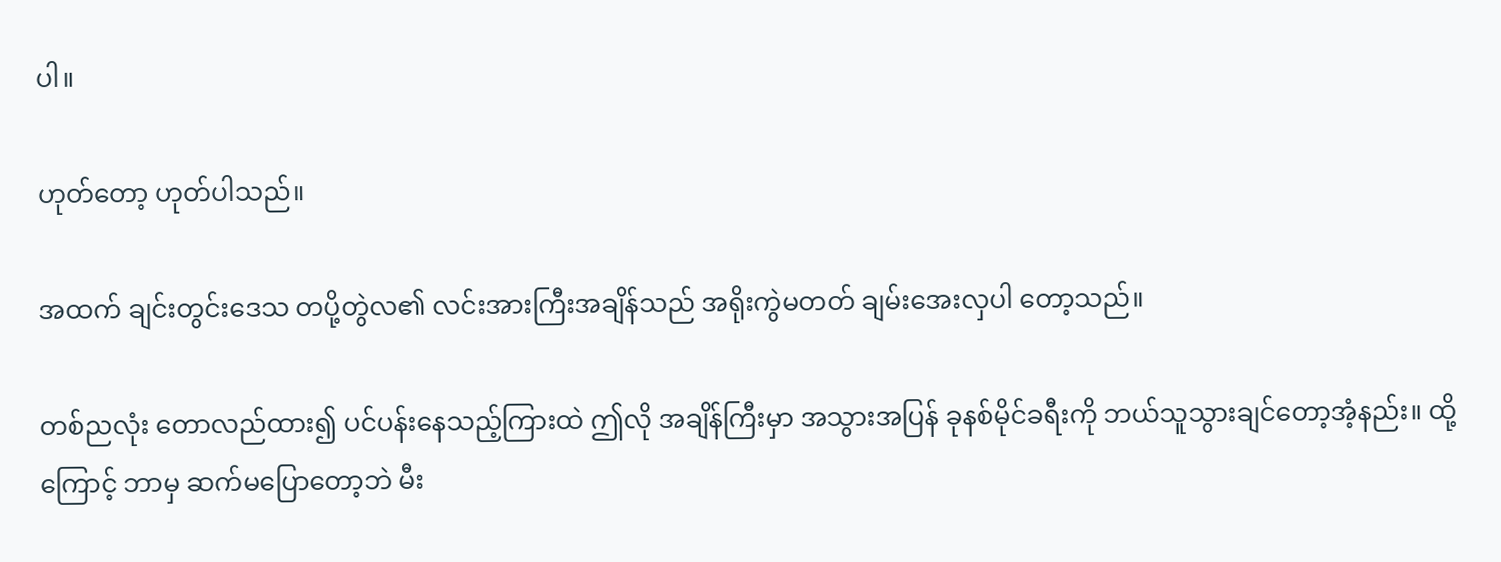ပါ။

ဟုတ်တော့ ဟုတ်ပါသည်။

အထက် ချင်းတွင်းဒေသ တပို့တွဲလ၏ လင်းအားကြီးအချိန်သည် အရိုးကွဲမတတ် ချမ်းအေးလှပါ တော့သည်။

တစ်ညလုံး တောလည်ထား၍ ပင်ပန်းနေသည့်ကြားထဲ ဤလို အချိန်ကြီးမှာ အသွားအပြန် ခုနစ်မိုင်ခရီးကို ဘယ်သူသွားချင်တော့အံ့နည်း။ ထို့ကြောင့် ဘာမှ ဆက်မပြောတော့ဘဲ မီး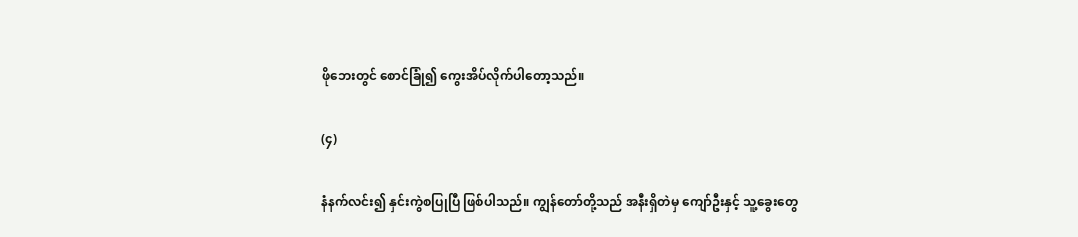ဖိုဘေးတွင် စောင်ခြုံ၍ ကွေးအိပ်လိုက်ပါတော့သည်။

(၄)

နံနက်လင်း၍ နှင်းကွဲစပြုပြီ ဖြစ်ပါသည်။ ကျွန်တော်တို့သည် အနီးရှိတဲမှ ကျော်ဦးနှင့် သူ့ခွေးတွေ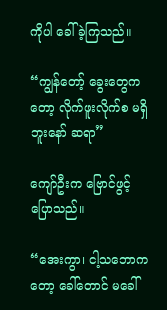ကိုပါ ခေါ်ခဲ့ကြသည်။

“ကျွန်တော့် ခွေးတွေကတော့ လိုက်ဖူးလိုက်စ မရှိဘူးနော် ဆရာ”

ကျော်ဦးက ဗြောင်ဖွင့်ပြောသည်။

“အေးကွာ၊ ငါ့သဘောကတော့ ခေါ်တောင် မခေါ်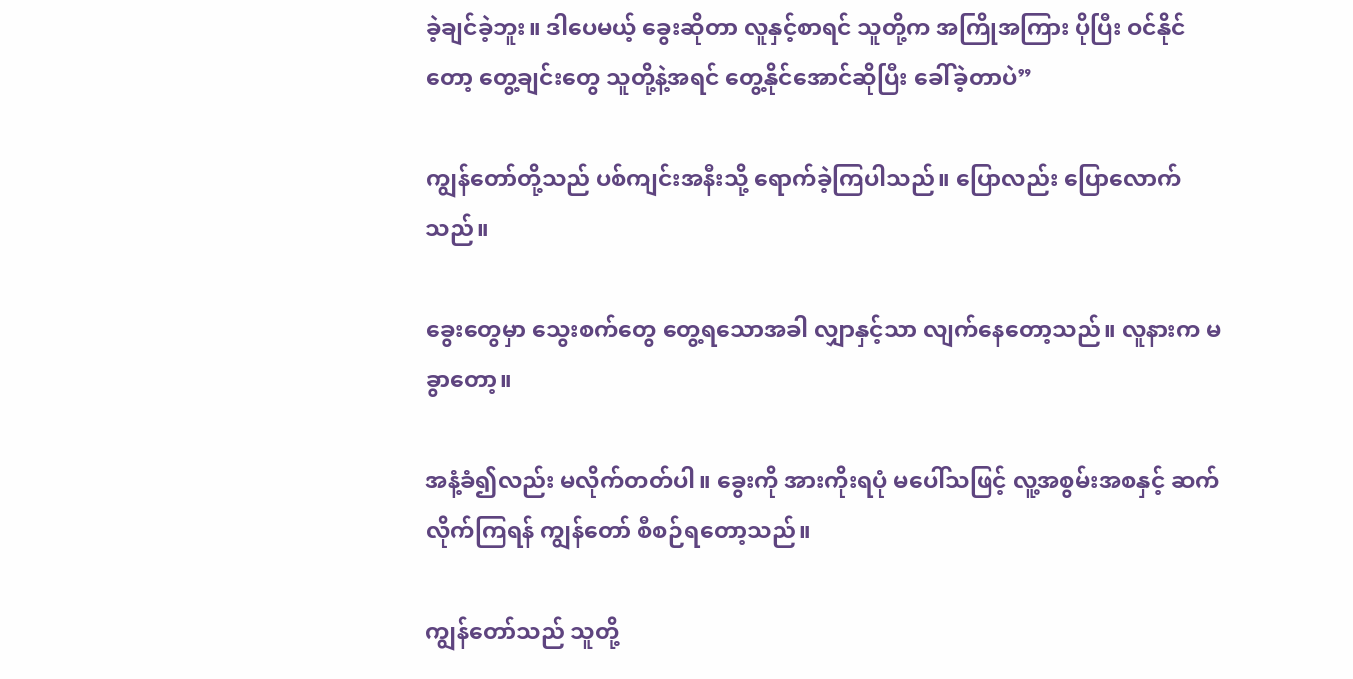ခဲ့ချင်ခဲ့ဘူး။ ဒါပေမယ့် ခွေးဆိုတာ လူနှင့်စာရင် သူတို့က အကြိုအကြား ပိုပြီး ဝင်နိုင်တော့ တွေ့ချင်းတွေ သူတို့နဲ့အရင် တွေ့နိုင်အောင်ဆိုပြီး ခေါ်ခဲ့တာပဲ”

ကျွန်တော်တို့သည် ပစ်ကျင်းအနီးသို့ ရောက်ခဲ့ကြပါသည်။ ပြောလည်း ပြောလောက်သည်။

ခွေးတွေမှာ သွေးစက်တွေ တွေ့ရသောအခါ လျှာနှင့်သာ လျက်နေတော့သည်။ လူနားက မခွာတော့။

အနံ့ခံ၍လည်း မလိုက်တတ်ပါ။ ခွေးကို အားကိုးရပုံ မပေါ်သဖြင့် လူ့အစွမ်းအစနှင့် ဆက်လိုက်ကြရန် ကျွန်တော် စီစဉ်ရတော့သည်။

ကျွန်တော်သည် သူတို့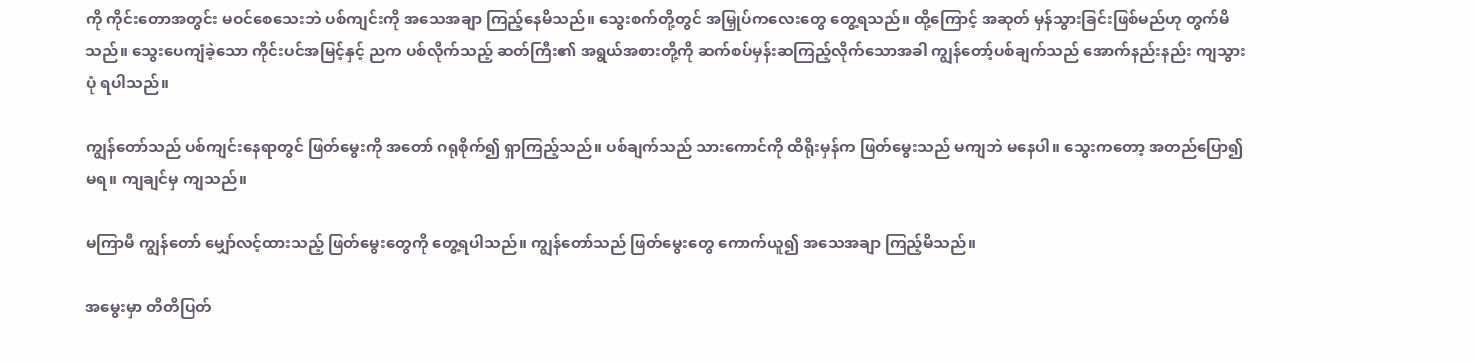ကို ကိုင်းတောအတွင်း မဝင်စေသေးဘဲ ပစ်ကျင်းကို အသေအချာ ကြည့်နေမိသည်။ သွေးစက်တို့တွင် အမြှုပ်ကလေးတွေ တွေ့ရသည်။ ထို့ကြောင့် အဆုတ် မှန်သွားခြင်းဖြစ်မည်ဟု တွက်မိသည်။ သွေးပေကျံခဲ့သော ကိုင်းပင်အမြင့်နှင့် ညက ပစ်လိုက်သည့် ဆတ်ကြီး၏ အရွယ်အစားတို့ကို ဆက်စပ်မှန်းဆကြည့်လိုက်သောအခါ ကျွန်တော့်ပစ်ချက်သည် အောက်နည်းနည်း ကျသွားပုံ ရပါသည်။

ကျွန်တော်သည် ပစ်ကျင်းနေရာတွင် ဖြတ်မွေးကို အတော် ဂရုစိုက်၍ ရှာကြည့်သည်။ ပစ်ချက်သည် သားကောင်ကို ထိရိုးမှန်က ဖြတ်မွေးသည် မကျဘဲ မနေပါ။ သွေးကတော့ အတည်ပြော၍ မရ။ ကျချင်မှ ကျသည်။

မကြာမီ ကျွန်တော် မျှော်လင့်ထားသည့် ဖြတ်မွေးတွေကို တွေ့ရပါသည်။ ကျွန်တော်သည် ဖြတ်မွေးတွေ ကောက်ယူ၍ အသေအချာ ကြည့်မိသည်။

အမွေးမှာ တိတိပြတ်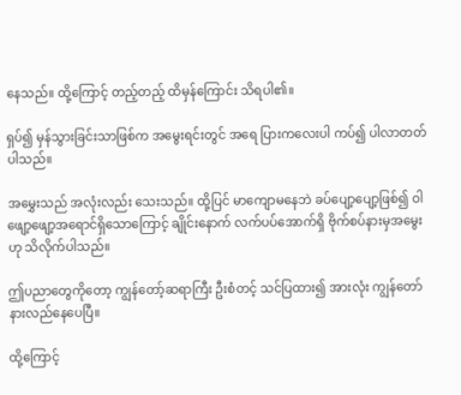နေသည်။ ထို့ကြောင့် တည့်တည့် ထိမှန်ကြောင်း သိရပါ၏။

ရှပ်၍ မှန်သွားခြင်းသာဖြစ်က အမွေးရင်းတွင် အရေ ပြားကလေးပါ ကပ်၍ ပါလာတတ်ပါသည်။

အမွှေးသည် အလုံးလည်း သေးသည်။ ထို့ပြင် မာကျောမနေဘဲ ခပ်ပျော့ပျော့ဖြစ်၍ ဝါဖျော့ဖျော့အရောင်ရှိသောကြောင့် ချိုင်းနောက် လက်ပပ်အောက်ရှိ ဗိုက်စပ်နားမှအမွေးဟု သိလိုက်ပါသည်။

ဤပညာတွေကိုတော့ ကျွန်တော့်ဆရာကြီး ဦးစံတင့် သင်ပြထား၍ အားလုံး ကျွန်တော် နားလည်နေပေပြီ။

ထို့ကြောင့်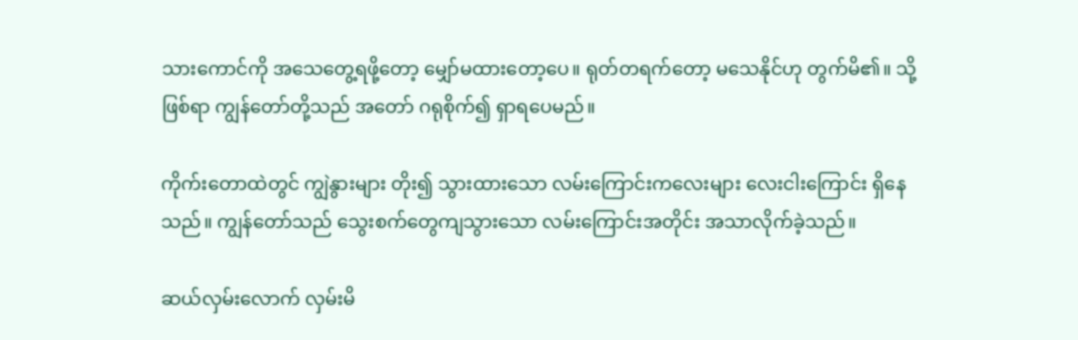သားကောင်ကို အသေတွေ့ရဖို့တော့ မျှော်မထားတော့ပေ။ ရုတ်တရက်တော့ မသေနိုင်ဟု တွက်မိ၏။ သို့ဖြစ်ရာ ကျွန်တော်တို့သည် အတော် ဂရုစိုက်၍ ရှာရပေမည်။

ကိုက်းတောထဲတွင် ကျွဲနွားများ တိုး၍ သွားထားသော လမ်းကြောင်းကလေးများ လေးငါးကြောင်း ရှိနေသည်။ ကျွန်တော်သည် သွေးစက်တွေကျသွားသော လမ်းကြောင်းအတိုင်း အသာလိုက်ခဲ့သည်။

ဆယ်လှမ်းလောက် လှမ်းမိ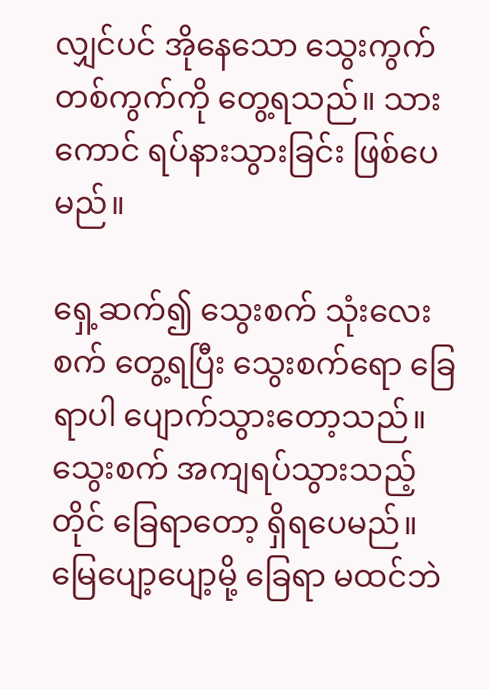လျှင်ပင် အိုနေသော သွေးကွက်တစ်ကွက်ကို တွေ့ရသည်။ သားကောင် ရပ်နားသွားခြင်း ဖြစ်ပေမည်။

ရှေ့ဆက်၍ သွေးစက် သုံးလေးစက် တွေ့ရပြီး သွေးစက်ရော ခြေရာပါ ပျောက်သွားတော့သည်။ သွေးစက် အကျရပ်သွားသည့်တိုင် ခြေရာတော့ ရှိရပေမည်။ မြေပျော့ပျော့မို့ ခြေရာ မထင်ဘဲ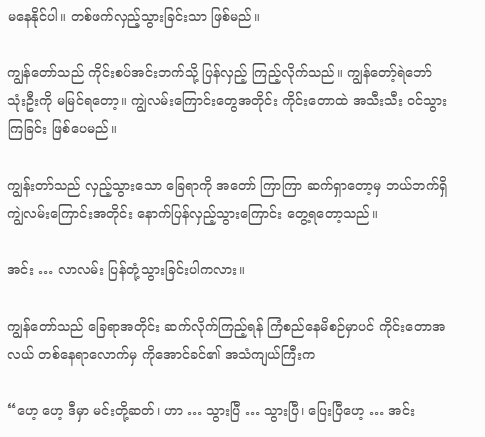မနေနိုင်ပါ။ တစ်ဖက်လှည့်သွားခြင်းသာ ဖြစ်မည်။

ကျွန်တော်သည် ကိုင်းစပ်အင်းဘက်သို့ ပြန်လှည့် ကြည့်လိုက်သည်။ ကျွန်တော့်ရဲဘော်သုံးဦးကို မမြင်ရတော့။ ကျွဲလမ်းကြောင်းတွေအတိုင်း ကိုင်းတောထဲ အသီးသီး ဝင်သွားကြခြင်း ဖြစ်ပေမည်။

ကျွန်းတာ်သည် လှည့်သွားသော ခြေရာကို အတော် ကြာကြာ ဆက်ရှာတော့မှ ဘယ်ဘက်ရှိ ကျွဲလမ်းကြောင်းအတိုင်း နောက်ပြန်လှည့်သွားကြောင်း တွေ့ရတော့သည်။

အင်း … လာလမ်း ပြန်တုံ့သွားခြင်းပါကလား။

ကျွန်တော်သည် ခြေရာအတိုင်း ဆက်လိုက်ကြည့်ရန် ကြံစည်နေမိစဉ်မှာပင် ကိုင်းတောအလယ် တစ်နေရာလောက်မှ ကိုအောင်ခင်၏ အသံကျယ်ကြီးက

“ဟေ့ ဟေ့ ဒီမှာ မင်းတို့ဆတ်၊ ဟာ … သွားပြီ … သွားပြီ၊ ပြေးပြီဟေ့ … အင်း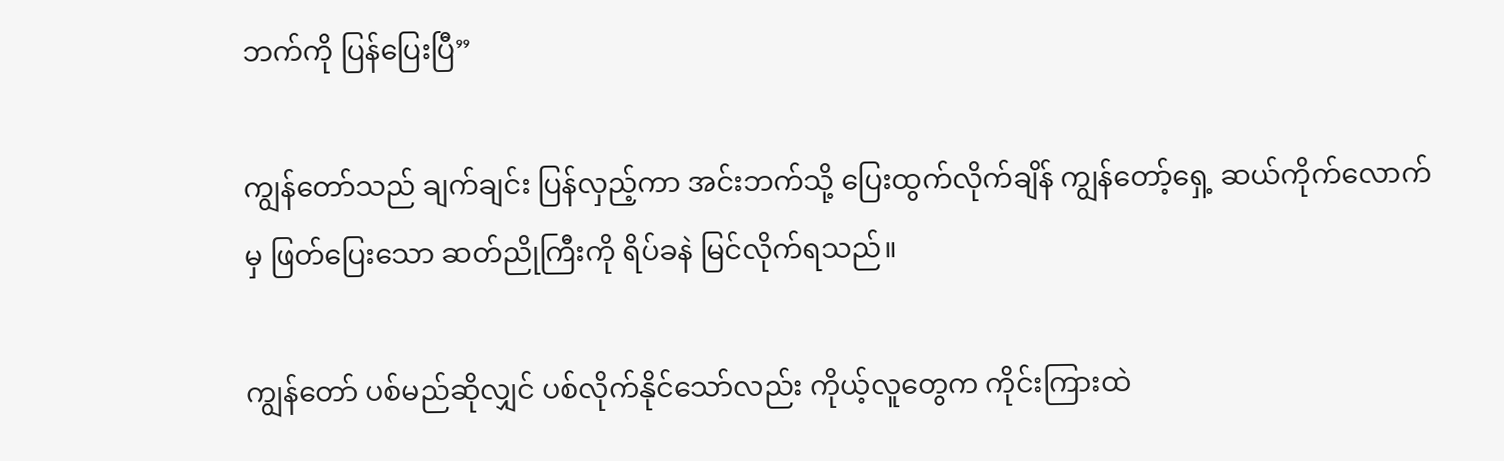ဘက်ကို ပြန်ပြေးပြီ”

ကျွန်တော်သည် ချက်ချင်း ပြန်လှည့်ကာ အင်းဘက်သို့ ပြေးထွက်လိုက်ချိန် ကျွန်တော့်ရှေ့ ဆယ်ကိုက်လောက်မှ ဖြတ်ပြေးသော ဆတ်ညိုကြီးကို ရိပ်ခနဲ မြင်လိုက်ရသည်။

ကျွန်တော် ပစ်မည်ဆိုလျှင် ပစ်လိုက်နိုင်သော်လည်း ကိုယ့်လူတွေက ကိုင်းကြားထဲ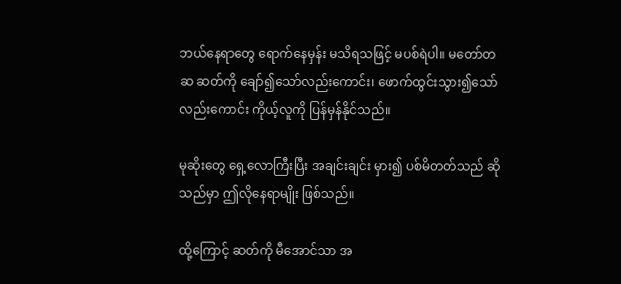ဘယ်နေရာတွေ ရောက်နေမှန်း မသိရသဖြင့် မပစ်ရဲပါ။ မတော်တဆ ဆတ်ကို ချော်၍သော်လည်းကောင်း၊ ဖောက်ထွင်းသွား၍သော် လည်းကောင်း ကိုယ့်လူကို ပြန်မှန်နိုင်သည်။

မုဆိုးတွေ ရှေ့လောကြီးပြီး အချင်းချင်း မှား၍ ပစ်မိတတ်သည် ဆိုသည်မှာ ဤလိုနေရာမျိုး ဖြစ်သည်။

ထို့ကြောင့် ဆတ်ကို မီအောင်သာ အ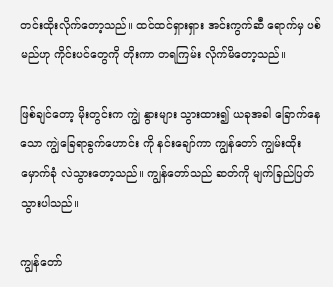တင်းထိုးလိုက်တော့သည်။ ထင်ထင်ရှားရှား အင်းကွက်ဆီ ရောက်မှ ပစ်မည်ဟု ကိုင်းပင်တွေကို တိုးကာ တရကြမ်း လိုက်မိတော့သည်။

ဖြစ်ချင်တော့ မိုးတွင်းက ကျွဲ နွားများ သွားထား၍ ယခုအခါ ခြောက်နေသော ကျွဲခြေရာခွက်ဟောင်း ကို နင်းချော်ကာ ကျွန်တော် ကျွမ်းထိုးမှောက်ခုံ လဲသွားတော့သည်။ ကျွန်တော်သည် ဆတ်ကို မျက်ခြည်ပြတ်သွားပါသည်။

ကျွန်တော်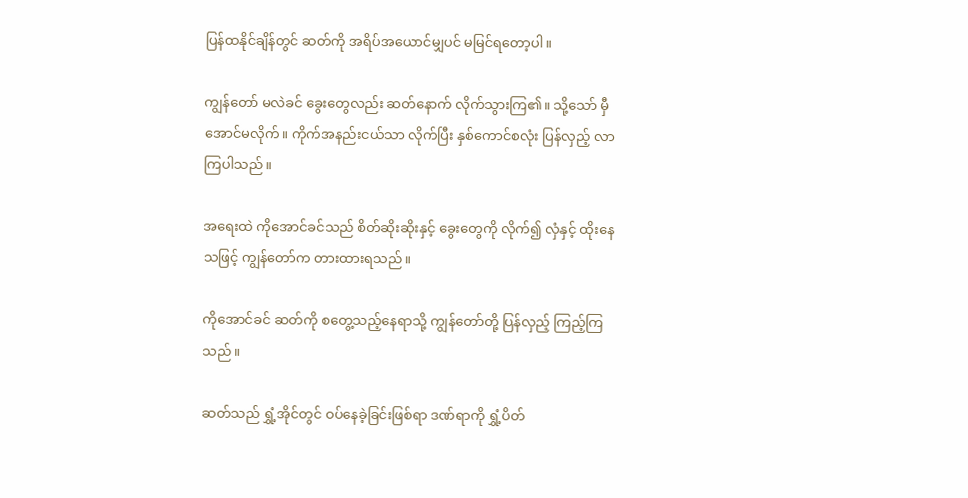ပြန်ထနိုင်ချိန်တွင် ဆတ်ကို အရိပ်အယောင်မျှပင် မမြင်ရတော့ပါ။

ကျွန်တော် မလဲခင် ခွေးတွေလည်း ဆတ်နောက် လိုက်သွားကြ၏။ သို့သော် မှီအောင်မလိုက်။ ကိုက်အနည်းငယ်သာ လိုက်ပြီး နှစ်ကောင်စလုံး ပြန်လှည့် လာကြပါသည်။

အရေးထဲ ကိုအောင်ခင်သည် စိတ်ဆိုးဆိုးနှင့် ခွေးတွေကို လိုက်၍ လှံနှင့် ထိုးနေသဖြင့် ကျွန်တော်က တားထားရသည်။

ကိုအောင်ခင် ဆတ်ကို စတွေ့သည့်နေရာသို့ ကျွန်တော်တို့ ပြန်လှည့် ကြည့်ကြသည်။

ဆတ်သည် ရွှံ့အိုင်တွင် ဝပ်နေခဲ့ခြင်းဖြစ်ရာ ဒဏ်ရာကို ရွှံ့ပိတ်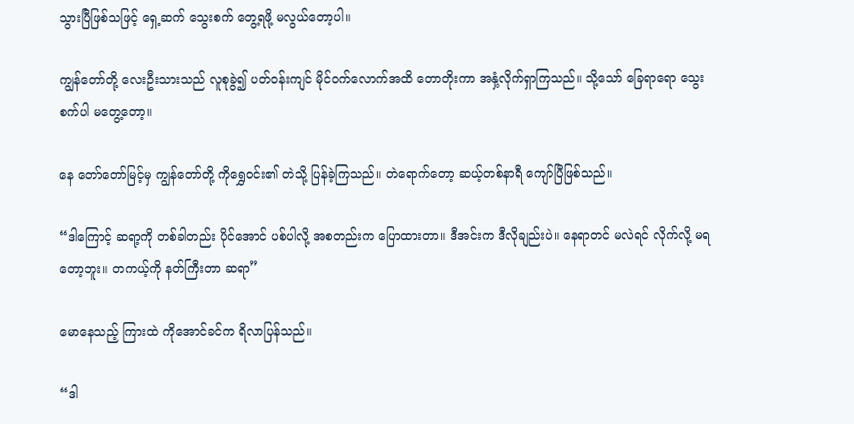သွားပြီဖြစ်သဖြင့် ရှေ့ဆက် သွေးစက် တွေ့ရဖို့ မလွယ်တော့ပါ။

ကျွန်တော်တို့ လေးဦးသားသည် လူစုခွဲ၍ ပတ်ဝန်းကျင် မိုင်ဝက်လောက်အထိ တောတိုးကာ အနှံ့လိုက်ရှာကြသည်။ သို့သော် ခြေရာရော သွေးစက်ပါ မတွေ့တော့။

နေ တော်တော်မြင့်မှ ကျွန်တော်တို့ ကိုရွှေဝင်း၏ တဲသို့ ပြန်ခဲ့ကြသည်။ တဲရောက်တော့ ဆယ့်တစ်နာရီ ကျော်ပြီဖြစ်သည်။

“ဒါကြောင့် ဆရာ့ကို တစ်ခါတည်း ပိုင်အောင် ပစ်ပါလို့ အစတည်းက ပြောထားတာ။ ဒီအင်းက ဒီလိုချည်းပဲ။ နေရာတင် မလဲရင် လိုက်လို့ မရတော့ဘူး။ တကယ့်ကို နတ်ကြီးတာ ဆရာ”

မောနေသည့် ကြားထဲ ကိုအောင်ခင်က ရိလာပြန်သည်။

“ဒါ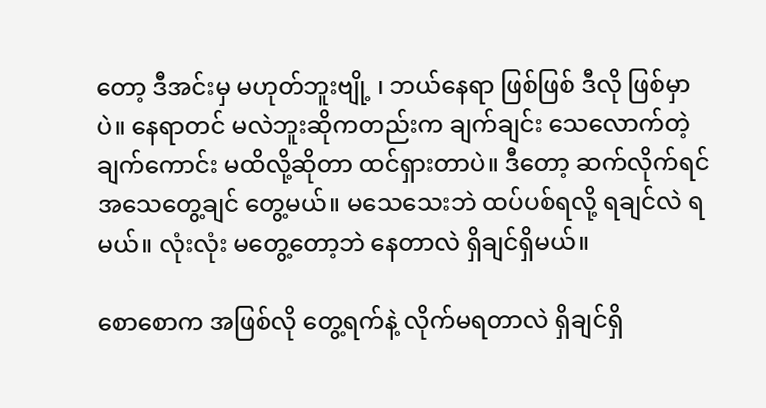တော့ ဒီအင်းမှ မဟုတ်ဘူးဗျို့ ၊ ဘယ်နေရာ ဖြစ်ဖြစ် ဒီလို ဖြစ်မှာပဲ။ နေရာတင် မလဲဘူးဆိုကတည်းက ချက်ချင်း သေလောက်တဲ့ချက်ကောင်း မထိလို့ဆိုတာ ထင်ရှားတာပဲ။ ဒီတော့ ဆက်လိုက်ရင် အသေတွေ့ချင် တွေ့မယ်။ မသေသေးဘဲ ထပ်ပစ်ရလို့ ရချင်လဲ ရမယ်။ လုံးလုံး မတွေ့တော့ဘဲ နေတာလဲ ရှိချင်ရှိမယ်။

စောစောက အဖြစ်လို တွေ့ရက်နဲ့ လိုက်မရတာလဲ ရှိချင်ရှိ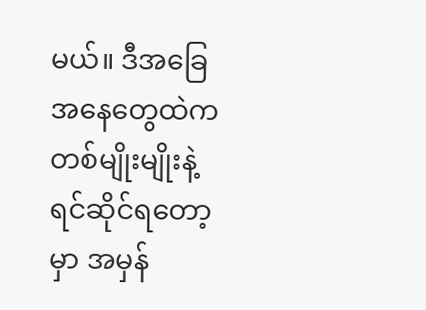မယ်။ ဒီအခြေအနေတွေထဲက တစ်မျိုးမျိုးနဲ့ ရင်ဆိုင်ရတော့မှာ အမှန်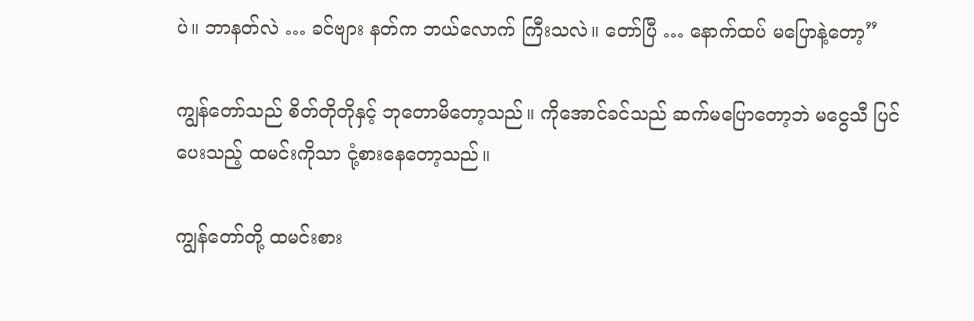ပဲ။ ဘာနတ်လဲ … ခင်ဗျား နတ်က ဘယ်လောက် ကြီးသလဲ။ တော်ပြီ … နောက်ထပ် မပြောနဲ့တော့”

ကျွန်တော်သည် စိတ်တိုတိုနှင့် ဘုတောမိတော့သည်။ ကိုအောင်ခင်သည် ဆက်မပြောတော့ဘဲ မငွေသီ ပြင်ပေးသည့် ထမင်းကိုသာ ငုံ့စားနေတော့သည်။

ကျွန်တော်တို့ ထမင်းစား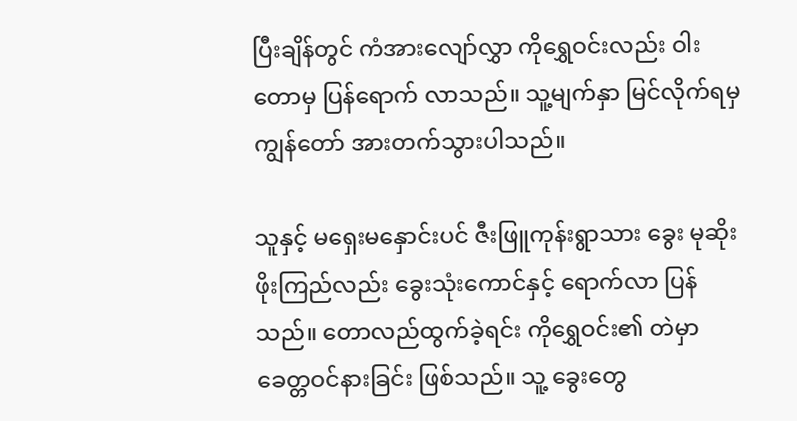ပြီးချိန်တွင် ကံအားလျော်လွှာ ကိုရွှေဝင်းလည်း ဝါးတောမှ ပြန်ရောက် လာသည်။ သူ့မျက်နှာ မြင်လိုက်ရမှ ကျွန်တော် အားတက်သွားပါသည်။

သူနှင့် မရှေးမနှောင်းပင် ဇီးဖြူကုန်းရွာသား ခွေး မုဆိုး ဖိုးကြည်လည်း ခွေးသုံးကောင်နှင့် ရောက်လာ ပြန်သည်။ တောလည်ထွက်ခဲ့ရင်း ကိုရွှေဝင်း၏ တဲမှာ ခေတ္တဝင်နားခြင်း ဖြစ်သည်။ သူ့ ခွေးတွေ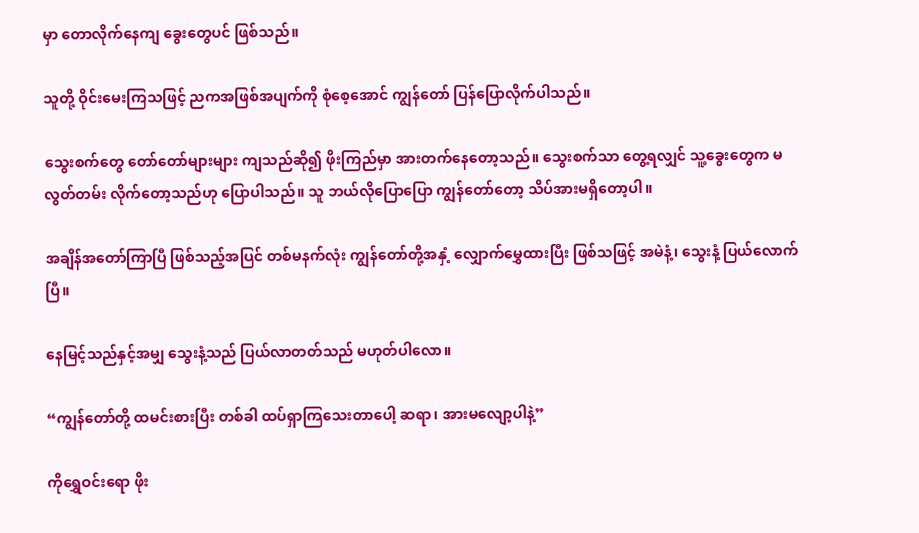မှာ တောလိုက်နေကျ ခွေးတွေပင် ဖြစ်သည်။

သူတို့ ဝိုင်းမေးကြသဖြင့် ညကအဖြစ်အပျက်ကို စုံစေ့အောင် ကျွန်တော် ပြန်ပြောလိုက်ပါသည်။

သွေးစက်တွေ တော်တော်များများ ကျသည်ဆို၍ ဖိုးကြည်မှာ အားတက်နေတော့သည်။ သွေးစက်သာ တွေ့ရလျှင် သူ့ခွေးတွေက မလွတ်တမ်း လိုက်တော့သည်ဟု ပြောပါသည်။ သူ ဘယ်လိုပြောပြော ကျွန်တော်တော့ သိပ်အားမရှိတော့ပါ။

အချိန်အတော်ကြာပြီ ဖြစ်သည့်အပြင် တစ်မနက်လုံး ကျွန်တော်တို့အနှံ့ လျှောက်မွှေထားပြီး ဖြစ်သဖြင့် အမဲနံ့၊ သွေးနံ့ ပြယ်လောက်ပြီ။

နေမြင့်သည်နှင့်အမျှ သွေးနံ့သည် ပြယ်လာတတ်သည် မဟုတ်ပါလော။

“ကျွန်တော်တို့ ထမင်းစားပြီး တစ်ခါ ထပ်ရှာကြသေးတာပေါ့ ဆရာ၊ အားမလျော့ပါနဲ့”

ကိုရွှေဝင်းရော ဖိုး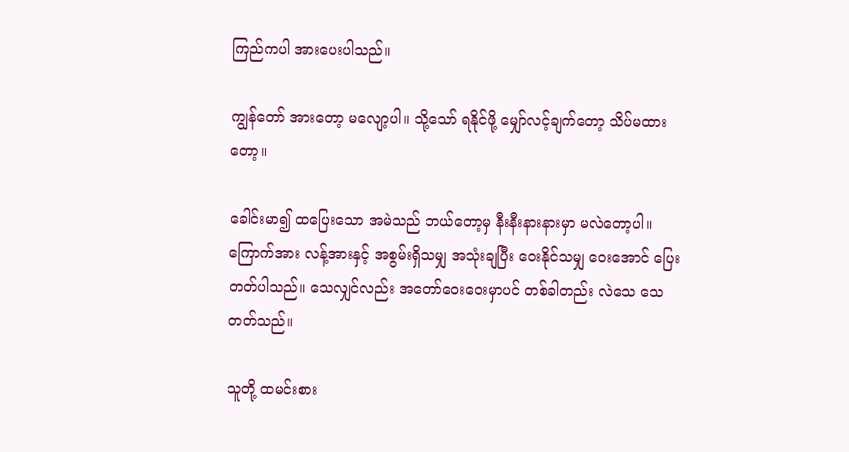ကြည်ကပါ အားပေးပါသည်။

ကျွန်တော် အားတော့ မလျော့ပါ။ သို့သော် ရနိုင်ဖို့ မျှော်လင့်ချက်တော့ သိပ်မထားတော့။

ခေါင်းမာ၍ ထပြေးသော အမဲသည် ဘယ်တော့မှ နီးနီးနားနားမှာ မလဲတော့ပါ။ ကြောက်အား လန့်အားနှင့် အစွမ်းရှိသမျှ အသုံးချပြီး ဝေးနိုင်သမျှ ဝေးအောင် ပြေးတတ်ပါသည်။ သေလျှင်လည်း အတော်ဝေးဝေးမှာပင် တစ်ခါတည်း လဲသေ သေတတ်သည်။

သူတို့ ထမင်းစား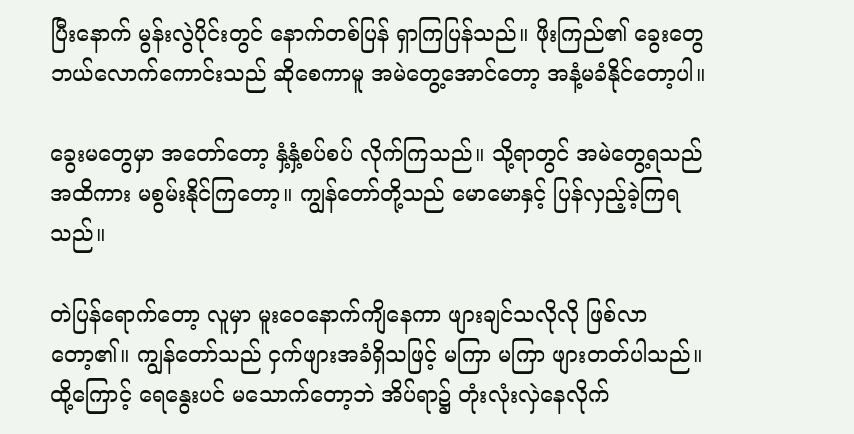ပြီးနောက် မွန်းလွဲပိုင်းတွင် နောက်တစ်ပြန် ရှာကြပြန်သည်။ ဖိုးကြည်၏ ခွေးတွေ ဘယ်လောက်ကောင်းသည် ဆိုစေကာမူ အမဲတွေ့အောင်တော့ အနံ့မခံနိုင်တော့ပါ။

ခွေးမတွေမှာ အတော်တော့ နှံ့နှံ့စပ်စပ် လိုက်ကြသည်။ သို့ရာတွင် အမဲတွေ့ရသည်အထိကား မစွမ်းနိုင်ကြတော့။ ကျွန်တော်တို့သည် မောမောနှင့် ပြန်လှည့်ခဲ့ကြရသည်။

တဲပြန်ရောက်တော့ လူမှာ မူးဝေနောက်ကျိနေကာ ဖျားချင်သလိုလို ဖြစ်လာတော့၏။ ကျွန်တော်သည် ငှက်ဖျားအခံရှိသဖြင့် မကြာ မကြာ ဖျားတတ်ပါသည်။ ထို့ကြောင့် ရေနွေးပင် မသောက်တော့ဘဲ အိပ်ရာ၌ တုံးလုံးလှဲနေလိုက်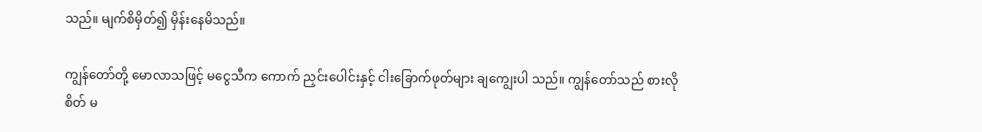သည်။ မျက်စိမှိတ်၍ မှိန်းနေမိသည်။

ကျွန်တော်တို့ မောလာသဖြင့် မငွေသီက ကောက် ညှင်းပေါင်းနှင့် ငါးခြောက်ဖုတ်များ ချကျွေးပါ သည်။ ကျွန်တော်သည် စားလိုစိတ် မ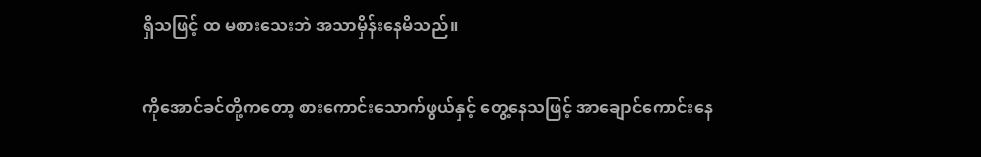ရှိသဖြင့် ထ မစားသေးဘဲ အသာမှိန်းနေမိသည်။

ကိုအောင်ခင်တို့ကတော့ စားကောင်းသောက်ဖွယ်နှင့် တွေ့နေသဖြင့် အာချောင်ကောင်းနေ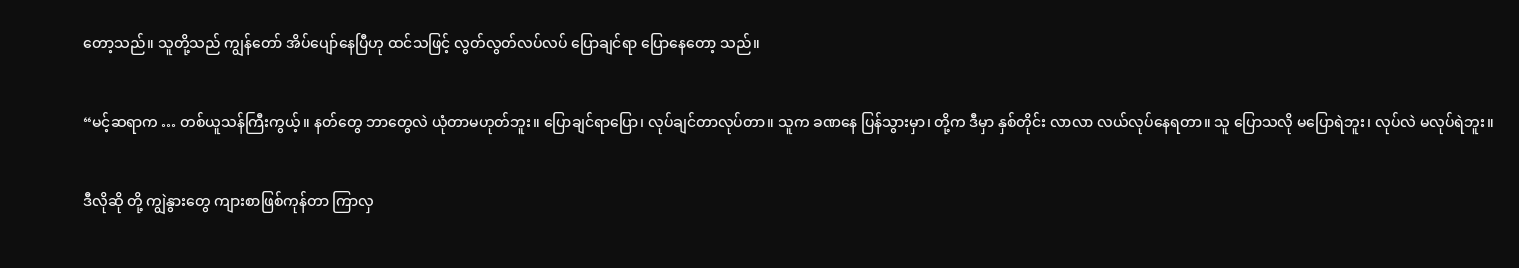တော့သည်။ သူတို့သည် ကျွန်တော် အိပ်ပျော်နေပြီဟု ထင်သဖြင့် လွတ်လွတ်လပ်လပ် ပြောချင်ရာ ပြောနေတော့ သည်။

“မင့်ဆရာက … တစ်ယူသန်ကြီးကွယ့်။ နတ်တွေ ဘာတွေလဲ ယုံတာမဟုတ်ဘူး။ ပြောချင်ရာပြော၊ လုပ်ချင်တာလုပ်တာ။ သူက ခဏနေ ပြန်သွားမှာ၊ တို့က ဒီမှာ နှစ်တိုင်း လာလာ လယ်လုပ်နေရတာ။ သူ ပြောသလို မပြောရဲဘူး၊ လုပ်လဲ မလုပ်ရဲဘူး။

ဒီလိုဆို တို့ ကျွဲနွားတွေ ကျားစာဖြစ်ကုန်တာ ကြာလှ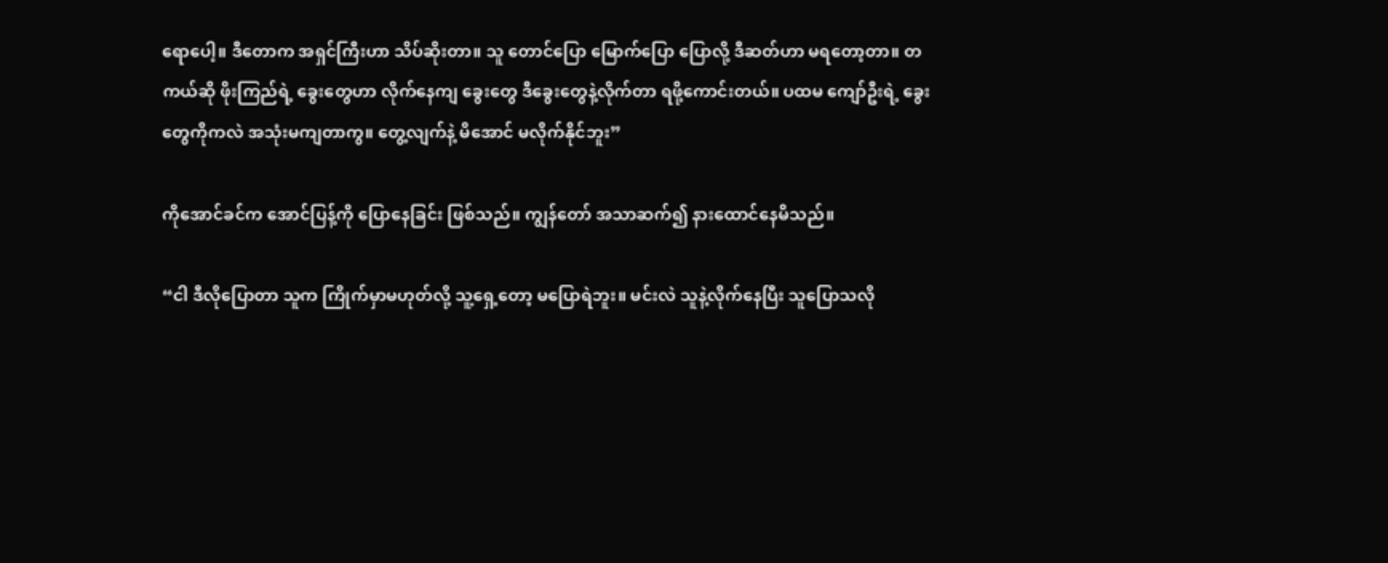ရောပေါ့။ ဒီတောက အရှင်ကြီးဟာ သိပ်ဆိုးတာ။ သူ တောင်ပြော မြောက်ပြော ပြောလို့ ဒီဆတ်ဟာ မရတော့တာ။ တကယ်ဆို ဖိုးကြည်ရဲ့ ခွေးတွေဟာ လိုက်နေကျ ခွေးတွေ ဒီခွေးတွေနဲ့လိုက်တာ ရဖို့ကောင်းတယ်။ ပထမ ကျော်ဦးရဲ့ ခွေးတွေကိုကလဲ အသုံးမကျတာကွ။ တွေ့လျက်နဲ့ မိအောင် မလိုက်နိုင်ဘူး”

ကိုအောင်ခင်က အောင်ပြန့်ကို ပြောနေခြင်း ဖြစ်သည်။ ကျွန်တော် အသာဆက်၍ နားထောင်နေမိသည်။

“ငါ ဒီလိုပြောတာ သူက ကြိုက်မှာမဟုတ်လို့ သူ့ရှေ့တော့ မပြောရဲဘူး။ မင်းလဲ သူနဲ့လိုက်နေပြီး သူပြောသလို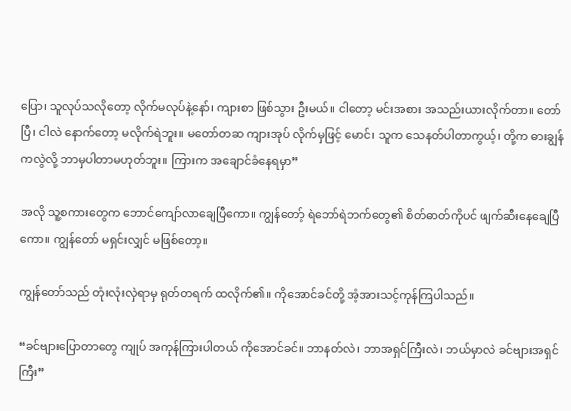ပြော၊ သူလုပ်သလိုတော့ လိုက်မလုပ်နဲ့နော်၊ ကျားစာ ဖြစ်သွား ဦးမယ်။ ငါတော့ မင်းအစား အသည်းယားလိုက်တာ။ တော်ပြီ၊ ငါလဲ နောက်တော့ မလိုက်ရဲဘူး။ မတော်တဆ ကျားအုပ် လိုက်မှဖြင့် မောင်၊ သူက သေနတ်ပါတာကွယ့်၊ တို့က ဓားချွန်ကလွဲလို့ ဘာမှပါတာမဟုတ်ဘူး။ ကြားက အချောင်ခံနေရမှာ”

အလို သူ့စကားတွေက ဘောင်ကျော်လာချေပြီကော။ ကျွန်တော့် ရဲဘော်ရဲဘက်တွေ၏ စိတ်ဓာတ်ကိုပင် ဖျက်ဆီးနေချေပြီကော။ ကျွန်တော် မရှင်းလျှင် မဖြစ်တော့။

ကျွန်တော်သည် တုံးလုံးလှဲရာမှ ရုတ်တရက် ထလိုက်၏။ ကိုအောင်ခင်တို့ အံ့အားသင့်ကုန်ကြပါသည်။

“ခင်ဗျားပြောတာတွေ ကျုပ် အကုန်ကြားပါတယ် ကိုအောင်ခင်။ ဘာနတ်လဲ၊ ဘာအရှင်ကြီးလဲ၊ ဘယ်မှာလဲ ခင်ဗျားအရှင်ကြီး”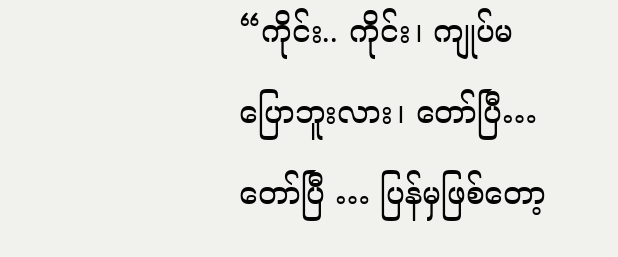“ကိုင်း.. ကိုင်း၊ ကျုပ်မပြောဘူးလား၊ တော်ပြီ… တော်ပြီ … ပြန်မှဖြစ်တော့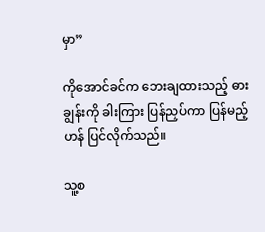မှာ”

ကိုအောင်ခင်က ဘေးချထားသည့် ဓားချွန်းကို ခါးကြား ပြန်ညှပ်ကာ ပြန်မည့်ဟန် ပြင်လိုက်သည်။

သူ့စ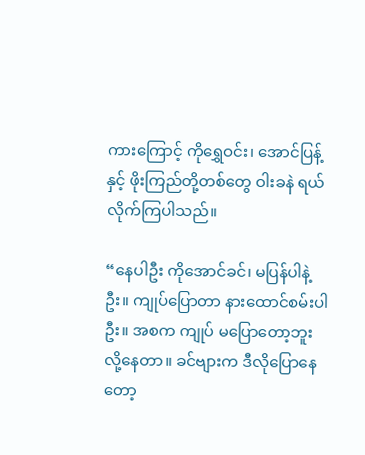ကားကြောင့် ကိုရွှေဝင်း၊ အောင်ပြန့်နှင့် ဖိုးကြည်တို့တစ်တွေ ဝါးခနဲ ရယ်လိုက်ကြပါသည်။

“နေပါဦး ကိုအောင်ခင်၊ မပြန်ပါနဲ့ဦး။ ကျုပ်ပြောတာ နားထောင်စမ်းပါဦး။ အစက ကျုပ် မပြောတော့ဘူးလို့နေတာ။ ခင်ဗျားက ဒီလိုပြောနေတော့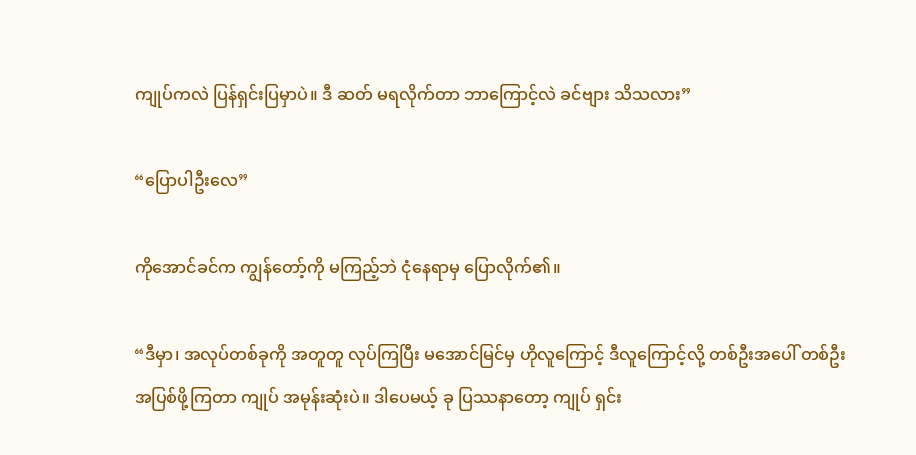ကျုပ်ကလဲ ပြန်ရှင်းပြမှာပဲ။ ဒီ ဆတ် မရလိုက်တာ ဘာကြောင့်လဲ ခင်ဗျား သိသလား”

“ပြောပါဦးလေ”

ကိုအောင်ခင်က ကျွန်တော့်ကို မကြည့်ဘဲ ငုံနေရာမှ ပြောလိုက်၏။

“ဒီမှာ၊ အလုပ်တစ်ခုကို အတူတူ လုပ်ကြပြီး မအောင်မြင်မှ ဟိုလူကြောင့် ဒီလူကြောင့်လို့ တစ်ဦးအပေါ် တစ်ဦး အပြစ်ဖို့ကြတာ ကျုပ် အမုန်းဆုံးပဲ။ ဒါပေမယ့် ခု ပြဿနာတော့ ကျုပ် ရှင်း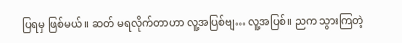ပြရမှ ဖြစ်မယ်။ ဆတ် မရလိုက်တာဟာ လူ့အပြစ်ဗျ… လူ့အပြစ်။ ညက သွားကြတဲ့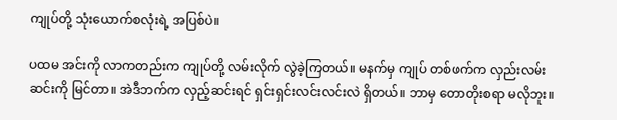ကျုပ်တို့ သုံးယောက်စလုံးရဲ့ အပြစ်ပဲ။

ပထမ အင်းကို လာကတည်းက ကျုပ်တို့ လမ်းလိုက် လွဲခဲ့ကြတယ်။ မနက်မှ ကျုပ် တစ်ဖက်က လှည်းလမ်းဆင်းကို မြင်တာ။ အဲဒီဘက်က လှည့်ဆင်းရင် ရှင်းရှင်းလင်းလင်းလဲ ရှိတယ်။ ဘာမှ တောတိုးစရာ မလိုဘူး။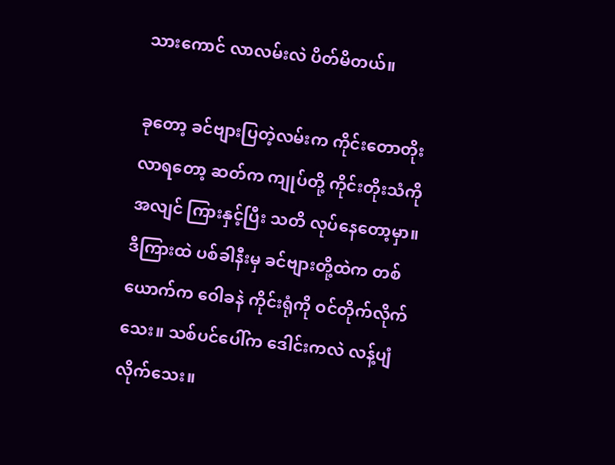သားကောင် လာလမ်းလဲ ပိတ်မိတယ်။

ခုတော့ ခင်ဗျားပြတဲ့လမ်းက ကိုင်းတောတိုးလာရတော့ ဆတ်က ကျုပ်တို့ ကိုင်းတိုးသံကို အလျင် ကြားနှင့်ပြီး သတိ လုပ်နေတော့မှာ။ ဒီကြားထဲ ပစ်ခါနီးမှ ခင်ဗျားတို့ထဲက တစ်ယောက်က ဝေါခနဲ ကိုင်းရုံကို ဝင်တိုက်လိုက်သေး။ သစ်ပင်ပေါ်က ဒေါင်းကလဲ လန့်ပျံလိုက်သေး။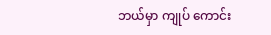ဘယ်မှာ ကျုပ် ကောင်း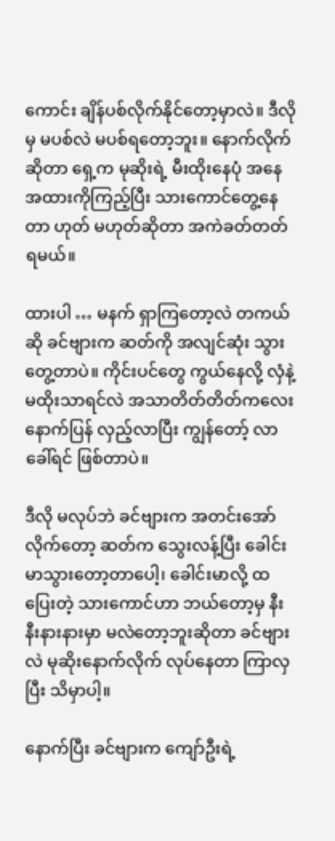ကောင်း ချိန်ပစ်လိုက်နိုင်တော့မှာလဲ။ ဒီလိုမှ မပစ်လဲ မပစ်ရတော့ဘူး။ နောက်လိုက်ဆိုတာ ရှေ့က မုဆိုးရဲ့ မီးထိုးနေပုံ အနေအထားကိုကြည့်ပြီး သားကောင်တွေ့နေတာ ဟုတ် မဟုတ်ဆိုတာ အကဲခတ်တတ်ရမယ်။

ထားပါ … မနက် ရှာကြတော့လဲ တကယ်ဆို ခင်ဗျားက ဆတ်ကို အလျင်ဆုံး သွားတွေ့တာပဲ။ ကိုင်းပင်တွေ ကွယ်နေလို့ လှံနဲ့ မထိုးသာရင်လဲ အသာတိတ်တိတ်ကလေး နောက်ပြန် လှည့်လာပြီး ကျွန်တော့် လာခေါ်ရင် ဖြစ်တာပဲ။

ဒီလို မလုပ်ဘဲ ခင်ဗျားက အတင်းအော်လိုက်တော့ ဆတ်က သွေးလန့်ပြီး ခေါင်းမာသွားတော့တာပေါ့၊ ခေါင်းမာလို့ ထပြေးတဲ့ သားကောင်ဟာ ဘယ်တော့မှ နီးနီးနားနားမှာ မလဲတော့ဘူးဆိုတာ ခင်ဗျားလဲ မုဆိုးနောက်လိုက် လုပ်နေတာ ကြာလှပြီး သိမှာပါ့။

နောက်ပြီး ခင်ဗျားက ကျော်ဦးရဲ့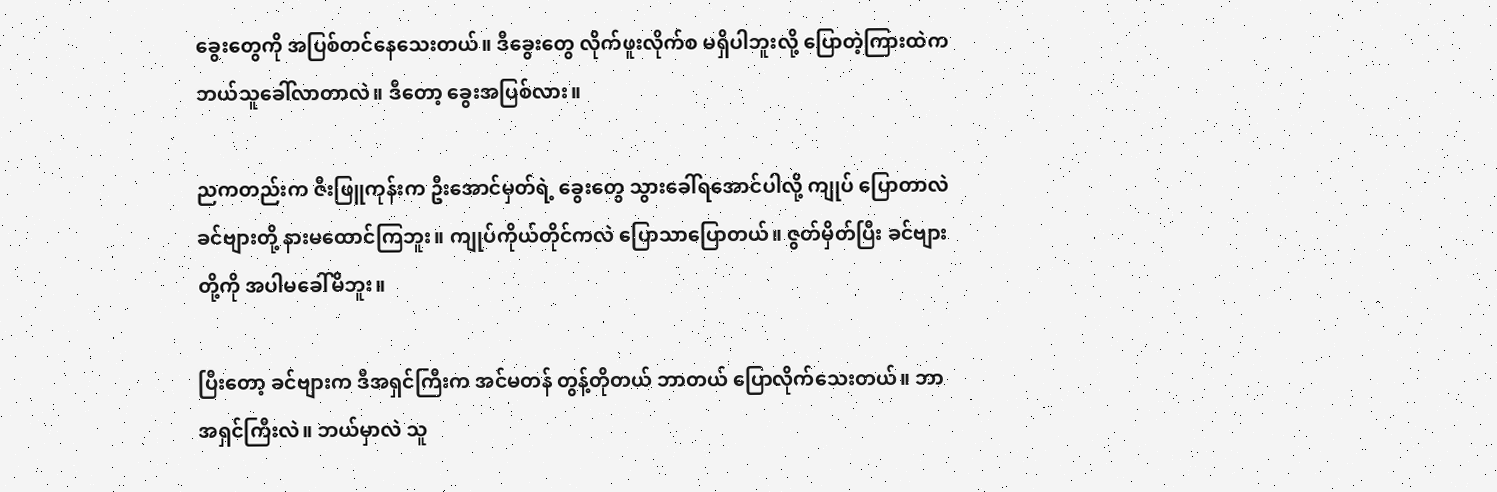ခွေးတွေကို အပြစ်တင်နေသေးတယ်။ ဒီခွေးတွေ လိုက်ဖူးလိုက်စ မရှိပါဘူးလို့ ပြောတဲ့ကြားထဲက ဘယ်သူခေါ်လာတာလဲ။ ဒီတော့ ခွေးအပြစ်လား။

ညကတည်းက ဇီးဖြူကုန်းက ဦးအောင်မှတ်ရဲ့ ခွေးတွေ သွားခေါ်ရအောင်ပါလို့ ကျုပ် ပြောတာလဲ ခင်ဗျားတို့ နားမထောင်ကြဘူး။ ကျုပ်ကိုယ်တိုင်ကလဲ ပြောသာပြောတယ်။ ဇွတ်မှိတ်ပြီး ခင်ဗျားတို့ကို အပါမခေါ်မိဘူး။

ပြီးတော့ ခင်ဗျားက ဒီအရှင်ကြီးက အင်မတန် တွန့်တိုတယ် ဘာတယ် ပြောလိုက်သေးတယ်။ ဘာ အရှင်ကြီးလဲ။ ဘယ်မှာလဲ သူ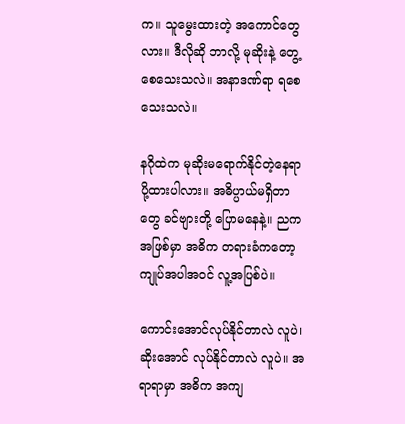က။ သူမွေးထားတဲ့ အကောင်တွေလား။ ဒီလိုဆို ဘာလို့ မုဆိုးနဲ့ တွေ့စေသေးသလဲ။ အနာဒဏ်ရာ ရစေသေးသလဲ။

နဂိုထဲက မုဆိုးမရောက်နိုင်တဲ့နေရာ ပို့ထားပါလား။ အဓိပ္ပာယ်မရှိတာတွေ ခင်ဗျားတို့ ပြောမနေနဲ့။ ညက အဖြစ်မှာ အဓိက တရားခံကတော့ ကျုပ်အပါအဝင် လူ့အပြစ်ပဲ။

ကောင်းအောင်လုပ်နိုင်တာလဲ လူပဲ၊ ဆိုးအောင် လုပ်နိုင်တာလဲ လူပဲ။ အရာရာမှာ အဓိက အကျ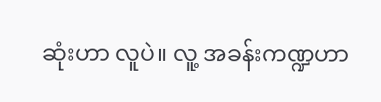ဆုံးဟာ လူပဲ။ လူ့ အခန်းကဏ္ဍဟာ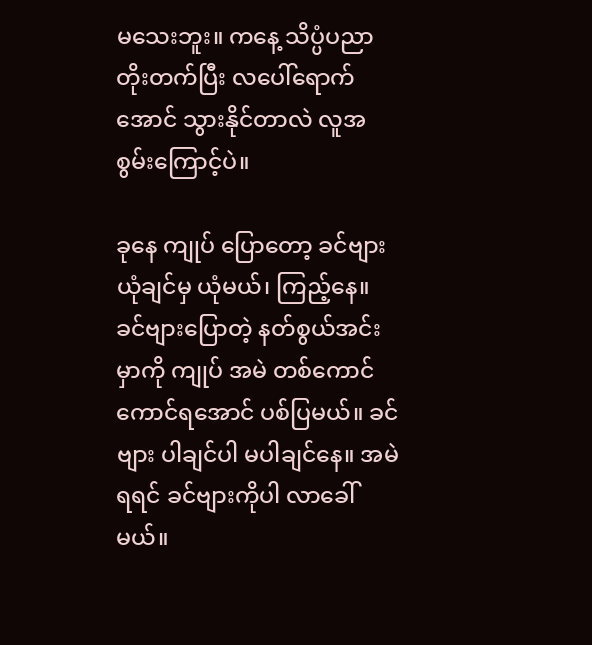မသေးဘူး။ ကနေ့ သိပ္ပံပညာ တိုးတက်ပြီး လပေါ်ရောက်အောင် သွားနိုင်တာလဲ လူအစွမ်းကြောင့်ပဲ။

ခုနေ ကျုပ် ပြောတော့ ခင်ဗျား ယုံချင်မှ ယုံမယ်၊ ကြည့်နေ။ ခင်ဗျားပြောတဲ့ နတ်စွယ်အင်းမှာကို ကျုပ် အမဲ တစ်ကောင်ကောင်ရအောင် ပစ်ပြမယ်။ ခင်ဗျား ပါချင်ပါ မပါချင်နေ။ အမဲရရင် ခင်ဗျားကိုပါ လာခေါ်မယ်။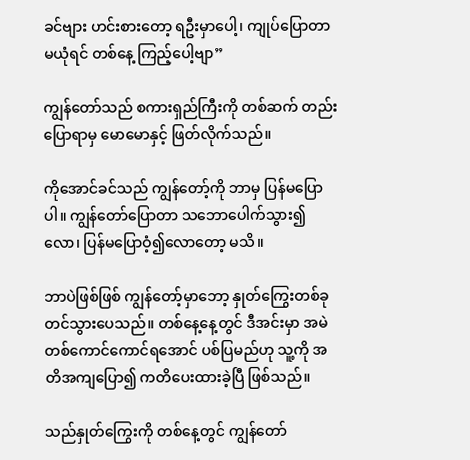ခင်ဗျား ဟင်းစားတော့ ရဦးမှာပေါ့၊ ကျုပ်ပြောတာ မယုံရင် တစ်နေ့ ကြည့်ပေါ့ဗျာ”

ကျွန်တော်သည် စကားရှည်ကြီးကို တစ်ဆက် တည်း ပြောရာမှ မောမောနှင့် ဖြတ်လိုက်သည်။

ကိုအောင်ခင်သည် ကျွန်တော့်ကို ဘာမှ ပြန်မပြောပါ။ ကျွန်တော်ပြောတာ သဘောပေါက်သွား၍လော၊ ပြန်မပြောဝံ့၍လောတော့ မသိ။

ဘာပဲဖြစ်ဖြစ် ကျွန်တော့်မှာဘော့ နှုတ်ကြွေးတစ်ခု တင်သွားပေသည်။ တစ်နေ့နေ့တွင် ဒီအင်းမှာ အမဲ တစ်ကောင်ကောင်ရအောင် ပစ်ပြမည်ဟု သူ့ကို အတိအကျပြော၍ ကတိပေးထားခဲ့ပြီ ဖြစ်သည်။

သည်နှုတ်ကြွေးကို တစ်နေ့တွင် ကျွန်တော်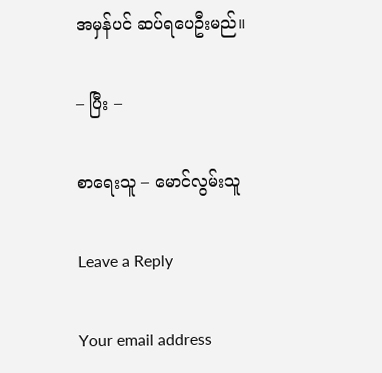အမှန်ပင် ဆပ်ရပေဦးမည်။

– ပြီး –

စာရေးသူ – မောင်လွမ်းသူ

Leave a Reply

Your email address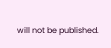will not be published.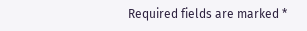Required fields are marked *